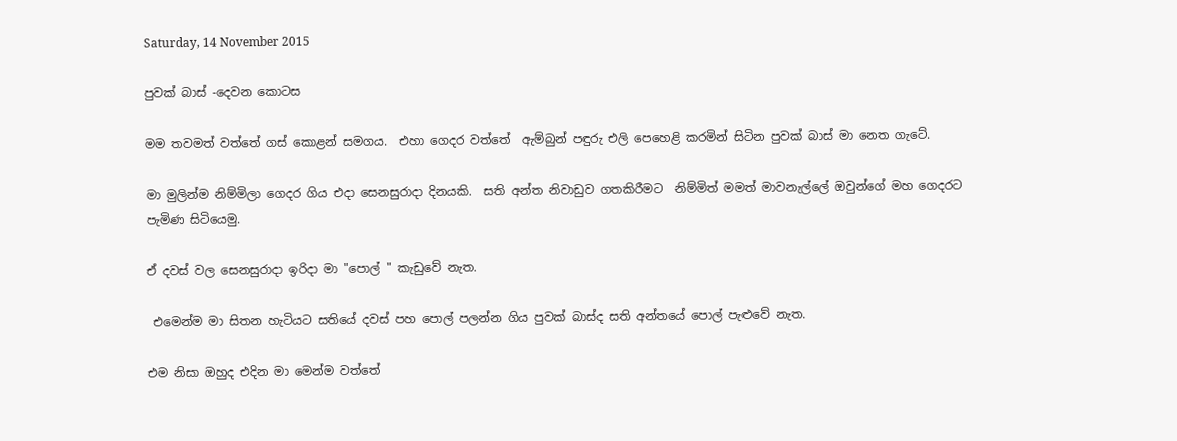Saturday, 14 November 2015

පුවක් බාස් -දෙවන කොටස

මම තවමත් වත්තේ ගස් කොළන් සමගය.  එහා ගෙදර වත්තේ  ඇම්බුන් පඳුරු එලි පෙහෙළි කරමින් සිටින පුවක් බාස් මා නෙත ගැටේ.

මා මුලින්ම නිම්මිලා ගෙදර ගිය එදා සෙනසුරාදා දිනයකි.  සති අන්ත නිවාඩුව ගතකිරීමට  නිම්මිත් මමත් මාවනැල්ලේ ඔවුන්ගේ මහ ගෙදරට පැමිණ සිටියෙමු.

ඒ දවස් වල සෙනසුරාදා ඉරිදා මා "පොල් " කැඩුවේ නැත.

 එමෙන්ම මා සිතන හැටියට සතියේ දවස් පහ පොල් පලන්න ගිය පුවක් බාස්ද සති අන්තයේ පොල් පැළුවේ නැත.

එම නිසා ඔහුද එදින මා මෙන්ම වත්තේ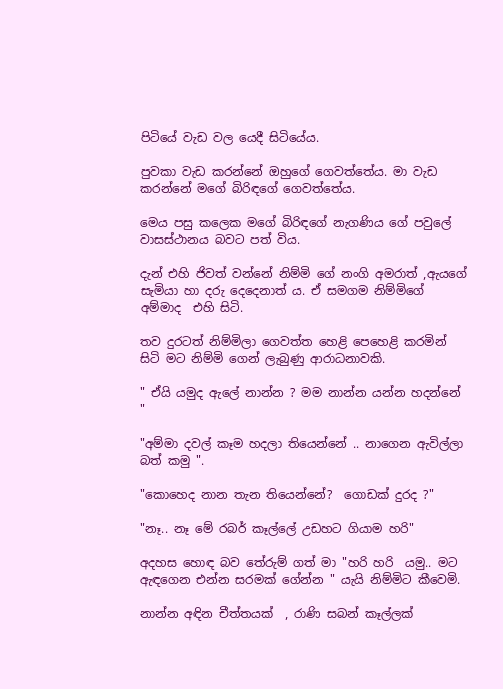පිටියේ වැඩ වල යෙදී සිටියේය.

පුවකා වැඩ කරන්නේ ඔහුගේ ගෙවත්තේය. මා වැඩ කරන්නේ මගේ බිරිඳගේ ගෙවත්තේය.

මෙය පසු කලෙක මගේ බිරිඳගේ නැගණිය ගේ පවුලේ වාසස්ථානය බවට පත් විය.

දැන් එහි ජිවත් වන්නේ නිම්මි ගේ නංගි අමරාත් ,ඇයගේ සැමියා හා දරු දෙදෙනාත් ය. ඒ සමගම නිම්මිගේ අම්මාද  එහි සිටි.

තව දුරටත් නිම්මිලා ගෙවත්ත හෙළි පෙහෙළි කරමින් සිටි මට නිම්මි ගෙන් ලැබුණු ආරාධනාවකි.

" ඒයි යමුද ඇලේ නාන්න ? මම නාන්න යන්න හදන්නේ "

"අම්මා දවල් කෑම හදලා තියෙන්නේ .. නාගෙන ඇවිල්ලා බත් කමු ".

"කොහෙද නාන තැන තියෙන්නේ?  ගොඩක් දුරද ?"

"නෑ.. නෑ මේ රබර් කෑල්ලේ උඩහට ගියාම හරි"

අදහස හොඳ බව තේරුම් ගත් මා "හරි හරි  යමු.. මට ඇඳගෙන එන්න සරමක් ගේන්න " යැයි නිම්මිට කීවෙමි.

නාන්න අඳින චීත්තයක්  , රාණි සබන් කෑල්ලක්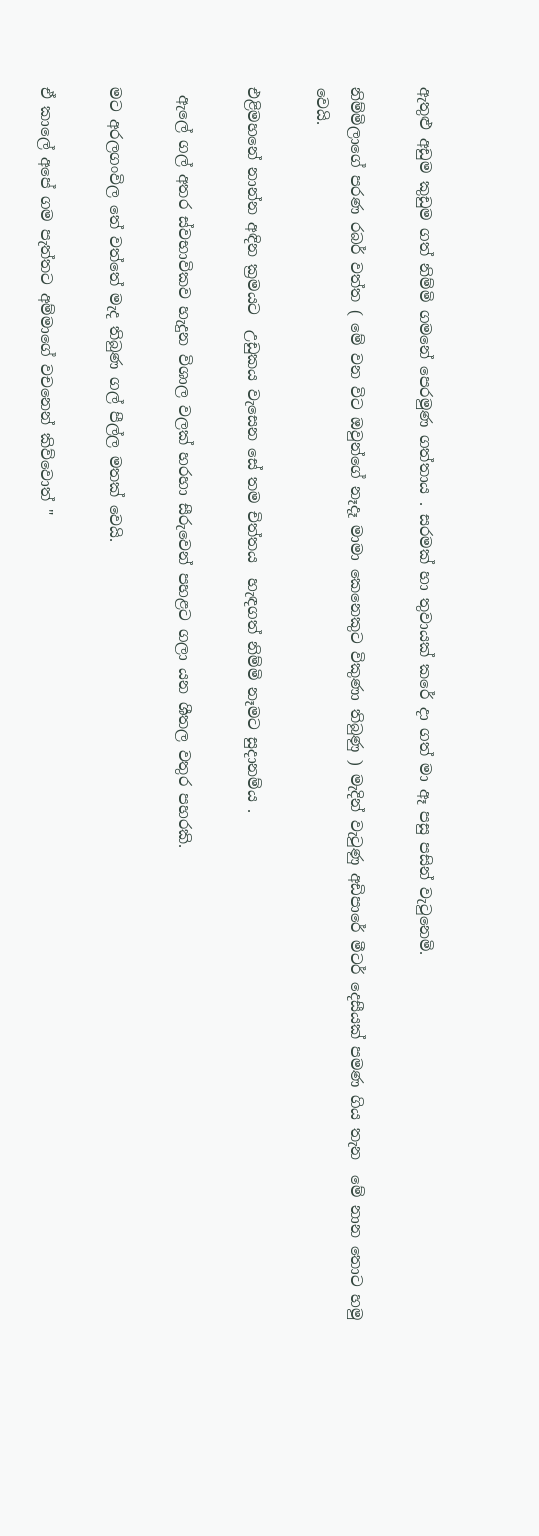ඇතුළු අඩුම කුඩුම ගත් නිම්මි ගමනේ පෙරමුණ ගත්තාය . සරමක් හා තුවායක් කරේ දා ගත් මා ඈ පසු පසින් වැටුනෙමි.

නිම්මිලාගේ පරණ රබර් වත්ත ( මේ වන විට ඔවුන්ගේ නෑදෑ මාමා කෙනෙකුට විකුණා තිබුණු ) මැදින් වැටුණු අඩිපාරේ මීටර් දෙසීයක් පමණ ගිය තැන  මේ නාන තොට හමු වෙයි.

එළිමහනේ නාන්න අඳින ක්‍රමයට  උඩුකය වැසෙන සේ තම චිත්තය  හැඳගත් නිම්මි නෑමට සුදානම්ය .

 ඇලේ ගල් අතර ස්වභාවිකව හැදුන විශාල වලක් හරහා සීරුවෙන් පහළට ගලා යන ශීතල වතුර පහරකි.

මට අරලගංවිල තේ වත්තේ මැද තිබුණ ගල් පීල්ල මතක් වෙයි.

ඒ කාලේ අපේ ගම පැත්තට අම්මාගේ වචනෙන් කිව්වොත් "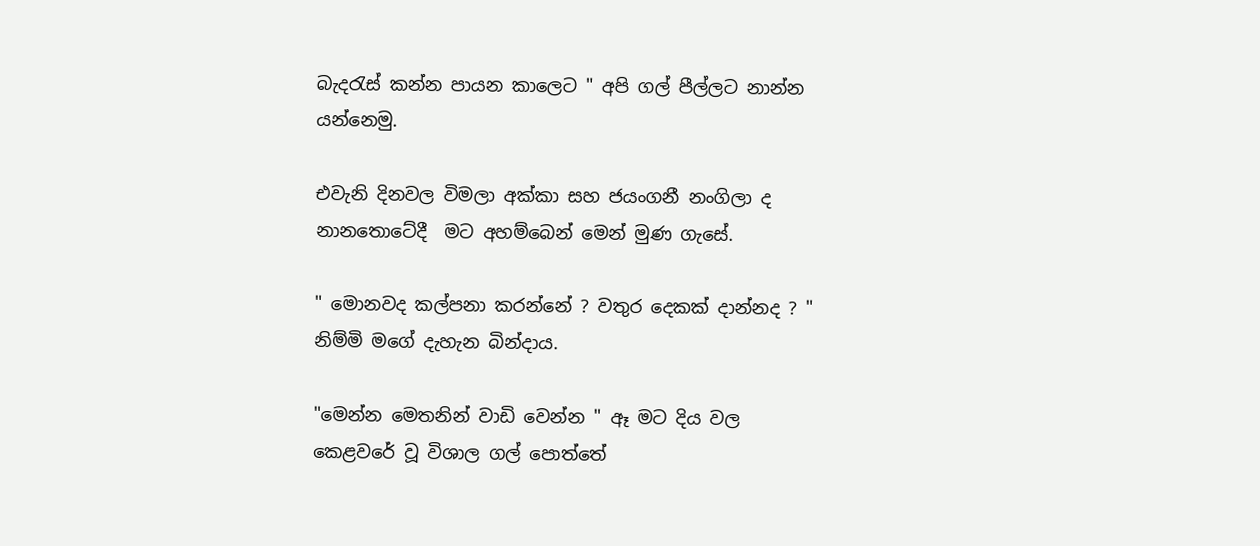බැදරැස් කන්න පායන කාලෙට " අපි ගල් පීල්ලට නාන්න යන්නෙමු.

එවැනි දිනවල විමලා අක්කා සහ ජයංගනී නංගිලා ද නානතොටේදී  මට අහම්බෙන් මෙන් මුණ ගැසේ.

" මොනවද කල්පනා කරන්නේ ? වතුර දෙකක් දාන්නද ? " නිම්මි මගේ දැහැන බින්දාය.

"මෙන්න මෙතනින් වාඩි වෙන්න " ඈ මට දිය වල කෙළවරේ වූ විශාල ගල් පොත්තේ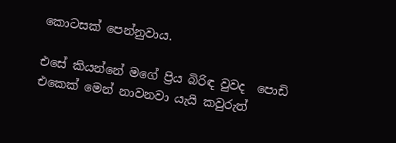කොටසක් පෙන්නුවාය.

එසේ කියන්නේ මගේ ප්‍රිය බිරිඳ වුවද  පොඩි එකෙක් මෙන් නාවනවා යැයි කවුරුත්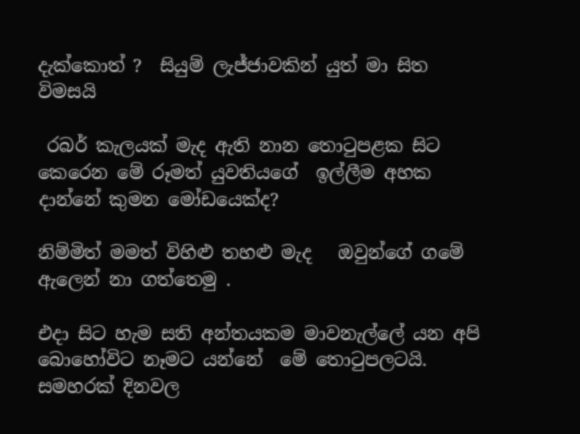දැක්කොත් ?  සියුම් ලැජ්ජාවකින් යුත් මා සිත විමසයි

 රබර් කැලයක් මැද ඇති නාන තොටුපළක සිට කෙරෙන මේ රූමත් යුවතියගේ  ඉල්ලීම අහක දාන්නේ කුමන මෝඩයෙක්ද?

නිම්මිත් මමත් විහිළු තහළු මැද   ඔවුන්ගේ ගමේ ඇලෙන් නා ගත්තෙමු .

එදා සිට හැම සති අන්තයකම මාවනැල්ලේ යන අපි බොහෝවිට නෑමට යන්නේ  මේ තොටුපලටයි. සමහරක් දිනවල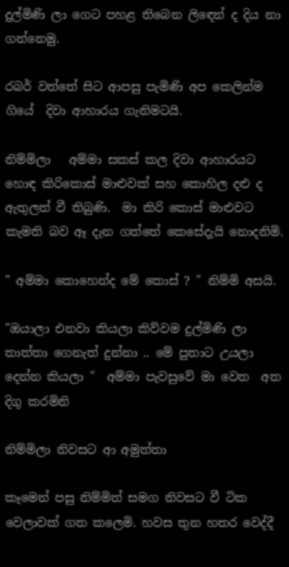දුල්මිණි ලා ගෙට පහළ තිබෙන ලිඳෙන් ද දිය නා ගන්නෙමු.

රබර් වත්තේ සිට ආපසු පැමිණි අප කෙලින්ම ගියේ  දිවා ආහාරය ගැනිමටයි.

නිම්මිලා   අම්මා සකස් කල දිවා ආහාරයට හොඳ කිරිකොස් මාළුවක් සහ කොහිල දළු ද ඇතුලත් වී තිබුණි.  මා කිරි කොස් මාළුවට කැමති බව ඈ දැන ගත්තේ කෙසේදැයි නොදනිමි.

" අම්මා කොහෙන්ද මේ කොස් ? " නිම්මි අසයි.

"ඔයාලා එනවා කියලා කිව්වම දුල්මිණි ලා තාත්තා ගෙනැත් දුන්නා .. මේ පුතාට උයලා දෙන්න කියලා "  අම්මා පැවසුවේ මා වෙත  අත දිගු කරමිනි

නිම්මිලා නිවසට ආ අමුත්තා

කෑමෙන් පසු නිම්මිත් සමග නිවසට වී ටික වෙලාවක් ගත කලෙමි. හවස තුන හතර වෙද්දී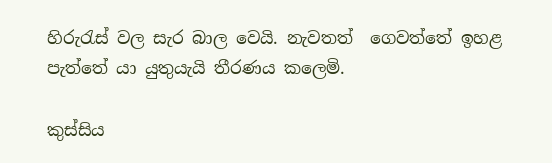හිරුරැස් වල සැර බාල වෙයි. නැවතත්  ගෙවත්තේ ඉහළ පැත්තේ යා යුතුයැයි තීරණය කලෙමි.

කුස්සිය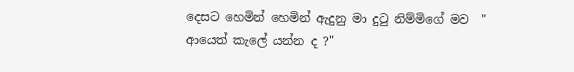දෙසට හෙමින් හෙමින් ඇදුනු මා දුටු නිම්මිගේ මව  " ආයෙත් කැලේ යන්න ද ?"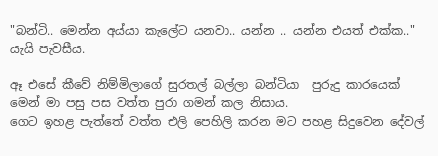"බන්ටි.. මෙන්න අය්යා කැලේට යනවා.. යන්න .. යන්න එයත් එක්ක.." යැයි පැවසීය.

ඈ එසේ කීවේ නිම්මිලාගේ සුරතල් බල්ලා බන්ටියා  පුරුදු කාරයෙක් මෙන් මා පසු පස වත්ත පුරා ගමන් කල නිසාය.
ගෙට ඉහළ පැත්තේ වත්ත එලි පෙහිලි කරන මට පහළ සිදුවෙන දේවල්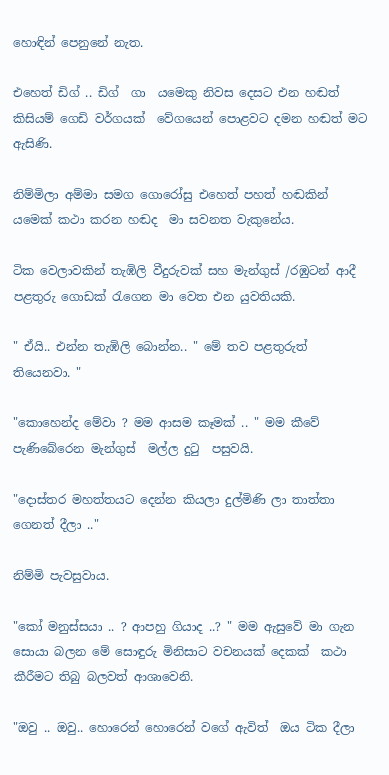හොඳින් පෙනුනේ නැත.

එහෙත් ඩිග් .. ඩිග්  ගා  යමෙකු නිවස දෙසට එන හඬත්  කිසියම් ගෙඩි වර්ගයක්  වේගයෙන් පොළවට දමන හඬත් මට ඇසිණි.

නිම්මිලා අම්මා සමග ගොරෝසු එහෙත් පහත් හඬකින් යමෙක් කථා කරන හඬද  මා සවනත වැකුනේය.

ටික වෙලාවකින් තැඹිලි වීදුරුවක් සහ මැන්ගුස් /රඹුටන් ආදී පළතුරු ගොඩක් රැගෙන මා වෙත එන යුවතියකි.

" ඒයි.. එන්න තැඹිලි බොන්න.. " මේ තව පළතුරුත් තියෙනවා. "

"කොහෙන්ද මේවා ? මම ආසම කෑමක් .. " මම කීවේ  පැණිබේරෙන මැන්ගුස්  මල්ල දුටු  පසුවයි.

"දොස්තර මහත්තයට දෙන්න කියලා දුල්මිණි ලා තාත්තා ගෙනත් දීලා .."

නිම්මි පැවසුවාය.

"කෝ මනුස්සයා .. ? ආපහු ගියාද ..? " මම ඇසුවේ මා ගැන සොයා බලන මේ සොඳුරු මිනිසාට වචනයක් දෙකක්  කථා කීරීමට තිබු බලවත් ආශාවෙනි.

"ඔවු .. ඔවු.. හොරෙන් හොරෙන් වගේ ඇවිත්  ඔය ටික දීලා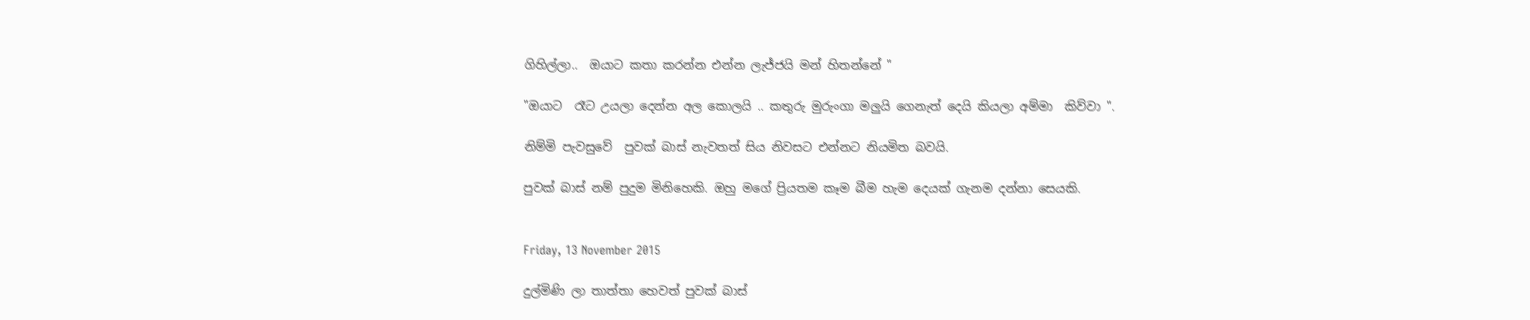ගිහිල්ලා..  ඔයාට කතා කරන්න එන්න ලැජ්ජයි මන් හිතන්නේ "

"ඔයාට  රෑට උයලා දෙන්න අල කොලයි .. කතුරු මුරුංගා මලුයි ගෙනැත් දෙයි කියලා අම්මා  කිව්වා ".

නිම්මි පැවසුවේ  පුවක් බාස් නැවතත් සිය නිවසට එන්නට නියමිත බවයි.

පුවක් බාස් නම් පුදුම මිනිහෙකි. ඔහු මගේ ප්‍රියතම කෑම බීම හැම දෙයක් ගැනම දන්නා සෙයකි.


Friday, 13 November 2015

දුල්මිණි ලා තාත්තා හෙවත් පුවක් බාස්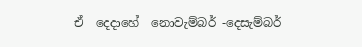ඒ  දෙදාහේ  නොවැම්බර් -දෙසැම්බර්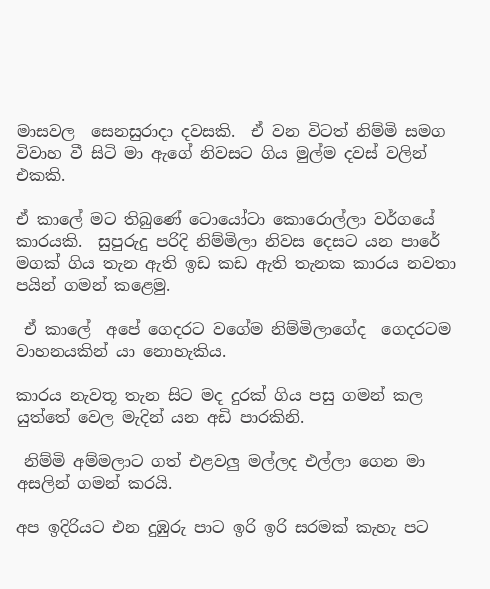මාසවල  සෙනසුරාදා දවසකි.  ඒ වන විටත් නිම්මි සමග විවාහ වී සිටි මා ඇගේ නිවසට ගිය මුල්ම දවස් වලින් එකකි.

ඒ කාලේ මට තිබුණේ ටොයෝටා කොරොල්ලා වර්ගයේ කාරයකි.  සුපුරුදු පරිදි නිම්මිලා නිවස දෙසට යන පාරේ මගක් ගිය තැන ඇති ඉඩ කඩ ඇති තැනක කාරය නවතා පයින් ගමන් කළෙමු.

 ඒ කාලේ  අපේ ගෙදරට වගේම නිම්මිලාගේද  ගෙදරටම වාහනයකින් යා නොහැකිය.

කාරය නැවතූ තැන සිට මද දුරක් ගිය පසු ගමන් කල යුත්තේ වෙල මැදින් යන අඩි පාරකිනි.

 නිම්මි අම්මලාට ගත් එළවලු මල්ලද එල්ලා ගෙන මා අසලින් ගමන් කරයි.

අප ඉදිරියට එන දුඹුරු පාට ඉරි ඉරි සරමක් කැහැ පට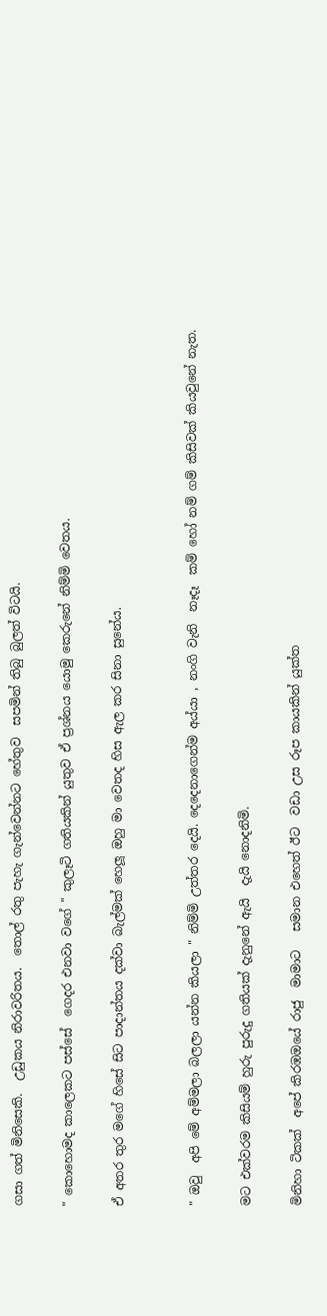ගසා ගත් මිනිසෙකි.  උඩුකය නිරාවරිතය.  තොල් රතු පැහැ ගැන්වෙන්නට හේතුව  සපමින් තිබු බුලත් විටයි.

" කොහොමද කාලෙකට පස්සේ  ගෙදර එනවා වගේ " කුලෑටි ගතියකින් යුතුව ඒ ප්‍රශ්නය යොමු කෙරුනේ නිම්මි වෙතය.

ඒ අතර තුර මගේ හිසේ සිට පාදාන්තය දක්වා බැල්මක් හෙලූ ඔහු මා වෙතද හිස ඇල කර සිනා සුනේය.


" ඔවු  අපි මේ අම්මලා බලලා යන්න කියලා " නිම්මි උත්තර දෙයි. දෙදෙනාගෙන්ම අය්යා , නංගි වැනි  නෑදෑ  කම් හෝ නම් ගම් කිසිවක් කියවුනේ නැත.

මට එක්වරම කිසියම් හුරු පුරුදු ගතියක් දැනුනේ ඇයි  දැයි නොදනිමි.

මිනිහා ටිකක්  අපේ කිරඹඔයේ රාජු  මාමාට   සමාන එහෙත් ඊට  වඩා උස රූප කායකින් යුක්ත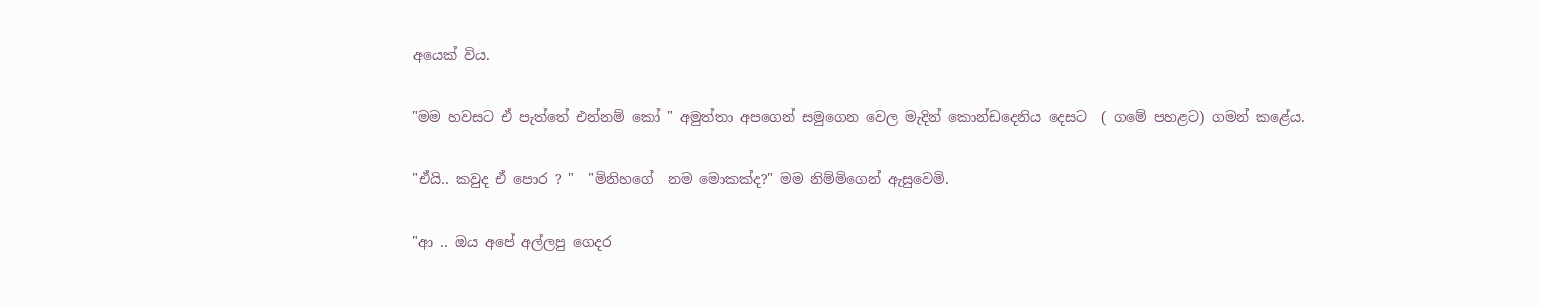අයෙක් විය.

"මම හවසට ඒ පැත්තේ එන්නම් කෝ " අමුත්තා අපගෙන් සමුගෙන වෙල මැදින් කොන්ඩදෙනිය දෙසට  ( ගමේ පහළට) ගමන් කළේය.

"ඒයි.. කවුද ඒ පොර ? "  "මිනිහගේ  නම මොකක්ද?" මම නිම්මිගෙන් ඇසුවෙමි.

"ආ .. ඔය අපේ අල්ලපු ගෙදර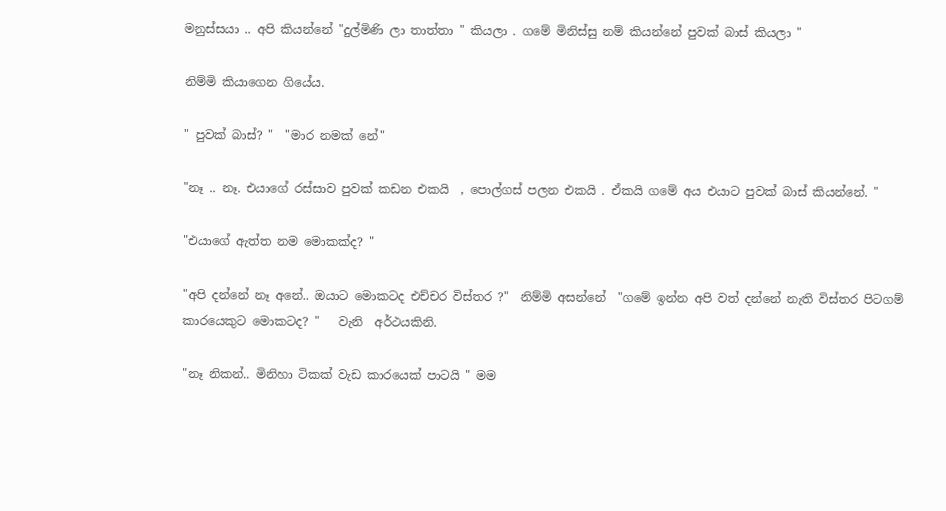මනුස්සයා .. අපි කියන්නේ "දුල්මිණි ලා තාත්තා " කියලා . ගමේ මිනිස්සු නම් කියන්නේ පුවක් බාස් කියලා "

නිම්මි කියාගෙන ගියේය.

" පුවක් බාස්? "  "මාර නමක් නේ"

"නෑ .. නෑ. එයාගේ රස්සාව පුවක් කඩන එකයි  , පොල්ගස් පලන එකයි . ඒකයි ගමේ අය එයාට පුවක් බාස් කියන්නේ. "

"එයාගේ ඇත්ත නම මොකක්ද? "

"අපි දන්නේ නෑ අනේ.. ඔයාට මොකටද එච්චර විස්තර ?"  නිම්මි අසන්නේ  "ගමේ ඉන්න අපි වත් දන්නේ නැති විස්තර පිටගම් කාරයෙකුට මොකටද? "   වැනි  අර්ථයකිනි.

"නෑ නිකන්.. මිනිහා ටිකක් වැඩ කාරයෙක් පාටයි " මම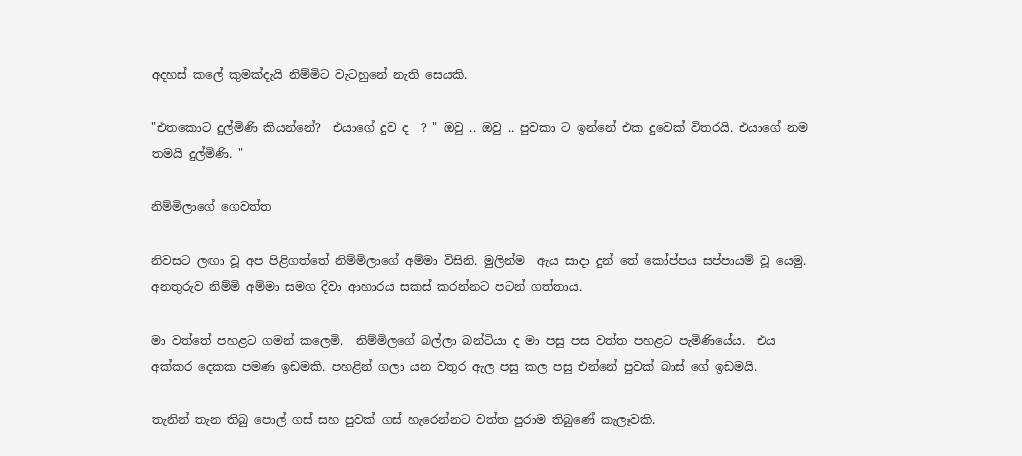අදහස් කලේ කුමක්දැයි නිම්මිට වැටහුනේ නැති සෙයකි.

"එතකොට දුල්මිණි කියන්නේ?  එයාගේ දුව ද  ? " ඔවු .. ඔවු .. පුවකා ට ඉන්නේ එක දුවෙක් විතරයි. එයාගේ නම තමයි දුල්මිණි. "

නිම්මිලාගේ ගෙවත්ත

නිවසට ලඟා වූ අප පිළිගත්තේ නිම්මිලාගේ අම්මා විසිනි. මුලින්ම  ඇය සාදා දුන් තේ කෝප්පය සප්පායම් වූ යෙමු.
අනතුරුව නිම්මි අම්මා සමග දිවා ආහාරය සකස් කරන්නට පටන් ගත්තාය.

මා වත්තේ පහළට ගමන් කලෙමි.  නිම්මිලගේ බල්ලා බන්ටියා ද මා පසු පස වත්ත පහළට පැමිණියේය.  එය අක්කර දෙකක පමණ ඉඩමකි. පහළින් ගලා යන වතුර ඇල පසු කල පසු එන්නේ පුවක් බාස් ගේ ඉඩමයි.

තැනින් තැන තිබු පොල් ගස් සහ පුවක් ගස් හැරෙන්නට වත්ත පුරාම තිබුණේ කැලෑවකි.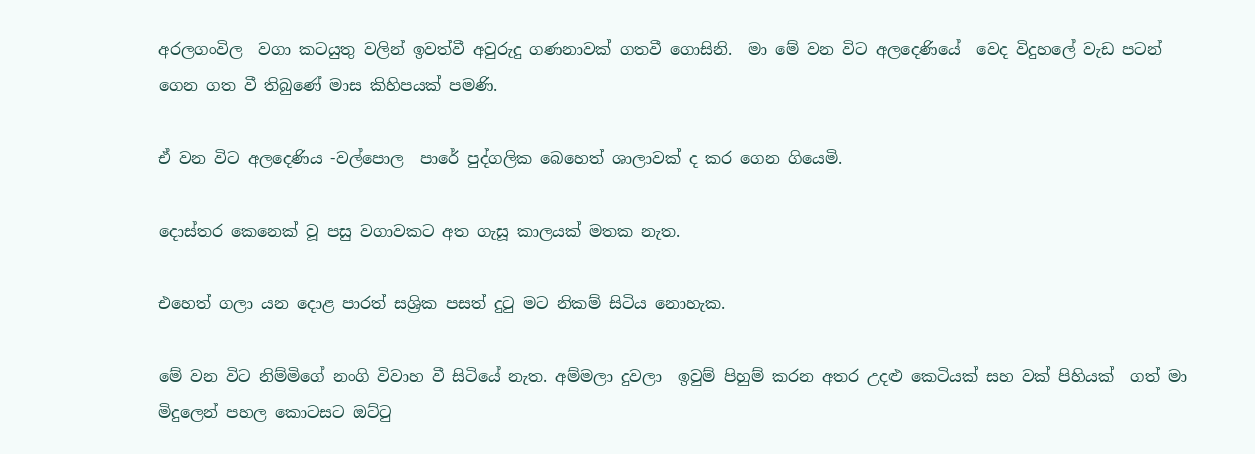අරලගංවිල  වගා කටයුතු වලින් ඉවත්වී අවුරුදු ගණනාවක් ගතවී ගොසිනි.  මා මේ වන විට අලදෙණියේ  වෙද විදුහලේ වැඩ පටන් ගෙන ගත වී තිබුණේ මාස කිහිපයක් පමණි.

ඒ වන විට අලදෙණිය -වල්පොල  පාරේ පුද්ගලික බෙහෙත් ශාලාවක් ද කර ගෙන ගියෙමි.

දොස්තර කෙනෙක් වූ පසු වගාවකට අත ගැසූ කාලයක් මතක නැත.

එහෙත් ගලා යන දොළ පාරත් සශ්‍රික පසත් දුටු මට නිකම් සිටිය නොහැක.

මේ වන විට නිම්මිගේ නංගි විවාහ වී සිටියේ නැත. අම්මලා දුවලා  ඉවුම් පිහුම් කරන අතර උදළු කෙටියක් සහ වක් පිහියක්  ගත් මා මිදුලෙන් පහල කොටසට ඔට්ටු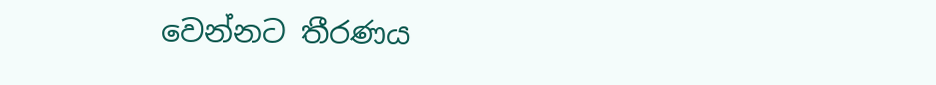වෙන්නට තීරණය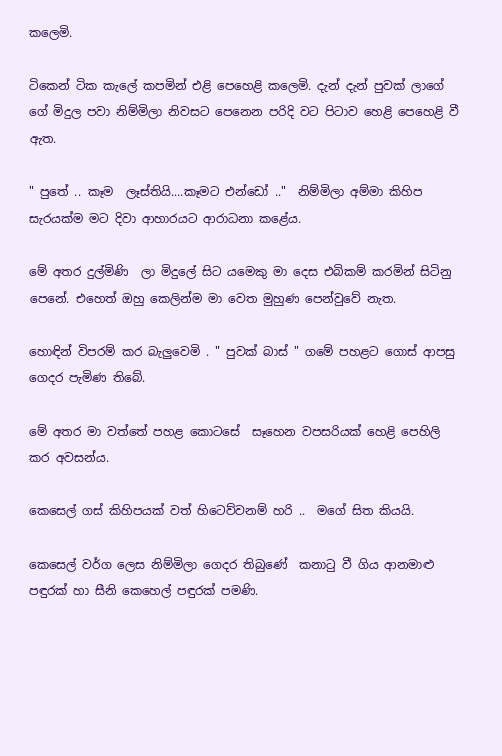කලෙමි.

ටිකෙන් ටික කැලේ කපමින් එළි පෙහෙළි කලෙමි. දැන් දැන් පුවක් ලාගේ ගේ මිදුල පවා නිම්මිලා නිවසට පෙනෙන පරිදි වට පිටාව හෙළි පෙහෙළි වී ඇත.

" පුතේ .. කෑම  ලෑස්තියි....කෑමට එන්ඩෝ .."  නිම්මිලා අම්මා කිහිප සැරයක්ම මට දිවා ආහාරයට ආරාධනා කළේය.

මේ අතර දුල්මිණි  ලා මිදුලේ සිට යමෙකු මා දෙස එබිකම් කරමින් සිටිනු පෙනේ. එහෙත් ඔහු කෙලින්ම මා වෙත මුහුණ පෙන්වුවේ නැත.

හොඳින් විපරම් කර බැලුවෙමි . " පුවක් බාස් " ගමේ පහළට ගොස් ආපසු ගෙදර පැමිණ තිබේ.

මේ අතර මා වත්තේ පහළ කොටසේ  සෑහෙන වපසරියක් හෙළි පෙහිලි කර අවසන්ය.

කෙසෙල් ගස් කිහිපයක් වත් හිටෙව්වනම් හරි ..  මගේ සිත කියයි.

කෙසෙල් වර්ග ලෙස නිම්මිලා ගෙදර තිබුණේ  කනාටු වී ගිය ආනමාළු පඳුරක් හා සීනි කෙහෙල් පඳුරක් පමණි.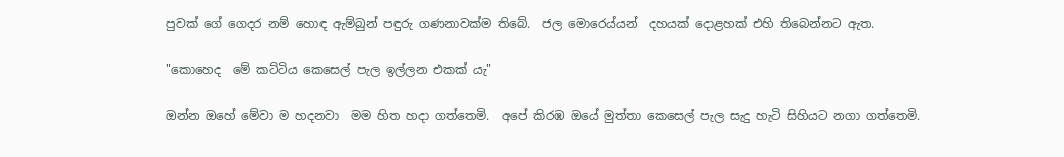පුවක් ගේ ගෙදර නම් හොඳ ඇම්බුන් පඳුරු ගණනාවක්ම තිබේ.  ජල මොරෙය්යන්  දහයක් දොළහක් එහි තිබෙන්නට ඇත.

"කොහෙද  මේ කට්ටිය කෙසෙල් පැල ඉල්ලන එකක් යැ"

ඔන්න ඔහේ මේවා ම හදනවා  මම හිත හදා ගත්තෙමි.  අපේ කිරඹ ඔයේ මුත්තා කෙසෙල් පැල සැදු හැටි සිහියට නගා ගත්තෙමි.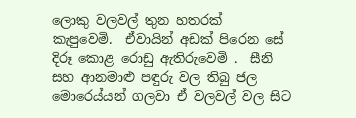ලොකු වලවල් තුන හතරක්  කැපුවෙමි.  ඒවායින් අඩක් පිරෙන සේ දිරූ කොළ රොඩු ඇතිරුවෙමි .  සීනි සහ ආනමාළු පඳුරු වල තිබු ජල මොරෙය්යන් ගලවා ඒ වලවල් වල සිට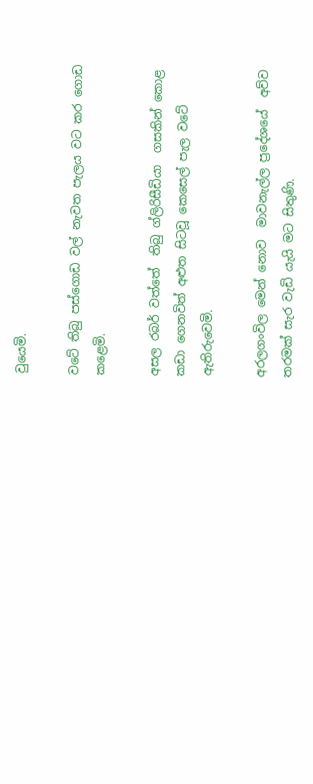වුයෙමි.

වටේ තිබු පස්ගොඩ වල් නැවත පැලය වට කර ගොඩ කළෙමි.

අසල රබර් වත්තේ  තිබු ග්ලිරිසීඩියා  ගසකින් කොළ කඩා ගෙනවිත් අළුත සිටවූ කෙසෙල් පැල වටේ ඇතිරුවෙමි.

අරලගංවිල මෙන් නොව  මාවනැල්ල ප්‍රදේශයේ  අව්ව තරමක් සැර වැඩි යැයි මට සිතුණි.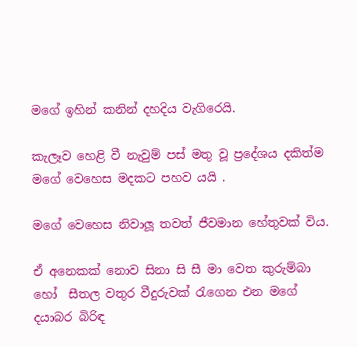මගේ ඉහින් කනින් දහදිය වැගිරෙයි.

කැලෑව හෙළි වී නැවුම් පස් මතු වූ ප්‍රදේශය දකිත්ම මගේ වෙහෙස මදකට පහව යයි .

මගේ වෙහෙස නිවාලූ තවත් ජීවමාන හේතුවක් විය.

ඒ අනෙකක් නොව සිනා සි සී මා වෙත කුරුම්බා හෝ  සීතල වතුර වීදුරුවක් රැගෙන එන මගේ දයාබර බිරිඳ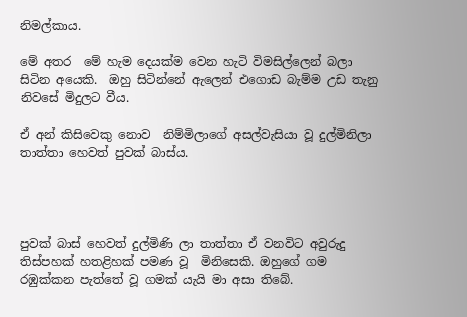නිමල්කාය.

මේ අතර  මේ හැම දෙයක්ම වෙන හැටි විමසිල්ලෙන් බලා සිටින අයෙකි.  ඔහු සිටින්නේ ඇලෙන් එගොඩ බැම්ම උඩ තැනු නිවසේ මිදුලට වීය.

ඒ අන් කිසිවෙකු නොව  නිම්මිලාගේ අසල්වැසියා වූ දුල්මිනිලා  තාත්තා හෙවත් පුවක් බාස්ය.




පුවක් බාස් හෙවත් දුල්මිණි ලා තාත්තා ඒ වනවිට අවුරුදු තිස්පහක් හතළිහක් පමණ වූ  මිනිසෙකි. ඔහුගේ ගම  රඹුක්කන පැත්තේ වූ ගමක් යැයි මා අසා තිබේ.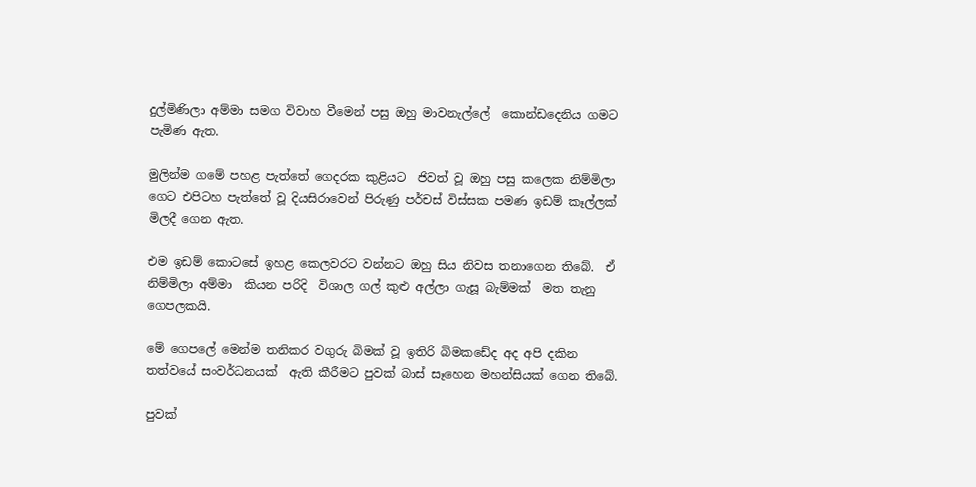දුල්මිණිලා අම්මා සමග විවාහ වීමෙන් පසු ඔහු මාවනැල්ලේ  කොන්ඩදෙනිය ගමට පැමිණ ඇත.

මුලින්ම ගමේ පහළ පැත්තේ ගෙදරක කුළියට  ජිවත් වූ ඔහු පසු කලෙක නිම්මිලා ගෙට එපිටහ පැත්තේ වූ දියසිරාවෙන් පිරුණු පර්චස් විස්සක පමණ ඉඩම් කෑල්ලක්  මිලදී ගෙන ඇත.

එම ඉඩම් කොටසේ ඉහළ කෙලවරට වන්නට ඔහු සිය නිවස තනාගෙන තිබේ.  ඒ නිම්මිලා අම්මා  කියන පරිදි  විශාල ගල් කුළු අල්ලා ගැසූ බැම්මක්  මත තැනු ගෙපලකයි.

මේ ගෙපලේ මෙන්ම තනිකර වගුරු බිමක් වූ ඉතිරි බිමකඩේද අද අපි දකින තත්වයේ සංවර්ධනයක්  ඇති කීරීමට පුවක් බාස් සෑහෙන මහන්සියක් ගෙන තිබේ.

පුවක්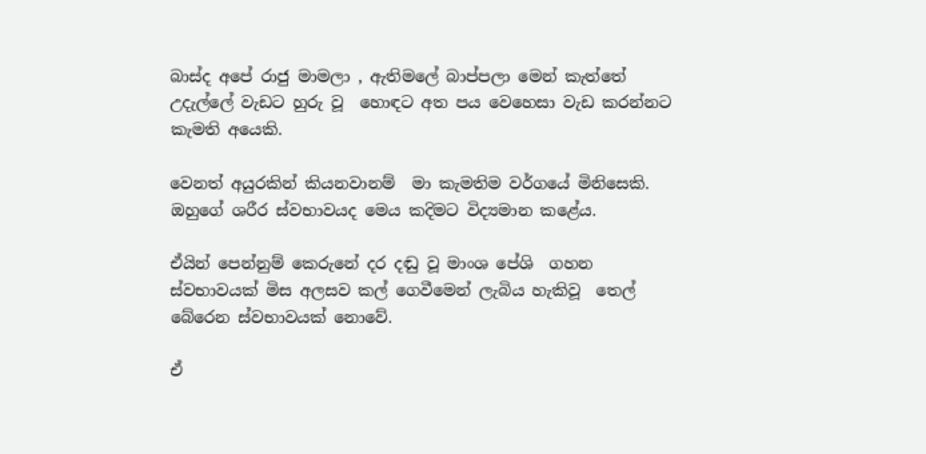බාස්ද අපේ රාජු මාමලා , ඇතිමලේ බාප්පලා මෙන් කැත්තේ උදැල්ලේ වැඩට හුරු වූ  හොඳට අත පය වෙහෙසා වැඩ කරන්නට කැමති අයෙකි.

වෙනත් අයුරකින් කියනවානම්  මා කැමතිම වර්ගයේ මිනිසෙකි.  ඔහුගේ ශරීර ස්වභාවයද මෙය කදිමට විද්‍යමාන කළේය.

ඒයින් පෙන්නුම් කෙරුනේ දර දඬු වූ මාංශ පේශි  ගහන ස්වභාවයක් මිස අලසව කල් ගෙවීමෙන් ලැබිය හැකිවූ  තෙල් බේරෙන ස්වභාවයක් නොවේ.

ඒ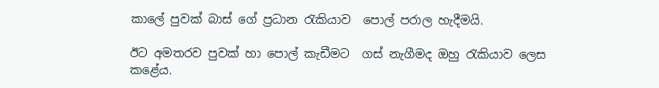කාලේ පුවක් බාස් ගේ ප්‍රධාන රැකියාව  පොල් පරාල හැදීමයි.

ඊට අමතරව පුවක් හා පොල් කැඩීමට  ගස් නැගීමද ඔහු රැකියාව ලෙස කළේය.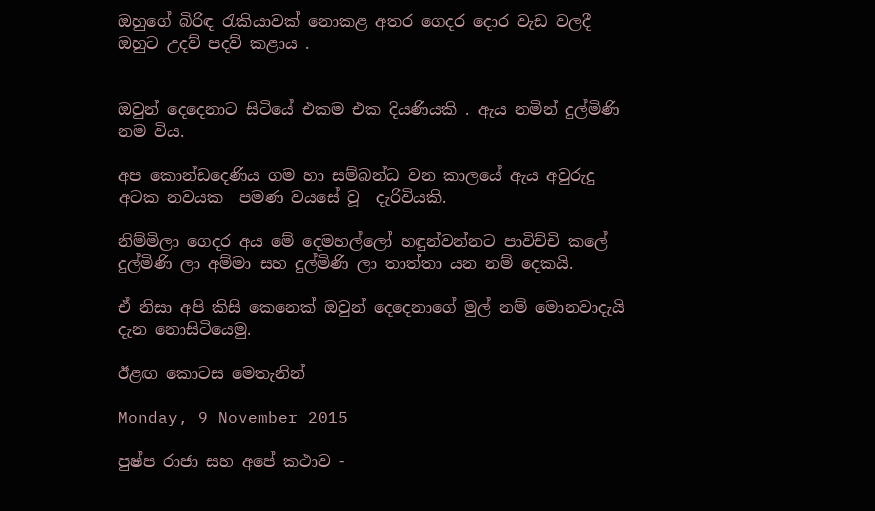ඔහුගේ බිරිඳ රැකියාවක් නොකළ අතර ගෙදර දොර වැඩ වලදී ඔහුට උදව් පදව් කළාය .


ඔවුන් දෙදෙනාට සිටියේ එකම එක දියණියකි . ඇය නමින් දුල්මිණි නම විය.

අප කොන්ඩදෙණිය ගම හා සම්බන්ධ වන කාලයේ ඇය අවුරුදු  අටක නවයක  පමණ වයසේ වූ  දැරිවියකි.

නිම්මිලා ගෙදර අය මේ දෙමහල්ලෝ හඳුන්වන්නට පාවිච්චි කලේ දුල්මිණි ලා අම්මා සහ දුල්මිණි ලා තාත්තා යන නම් දෙකයි.

ඒ නිසා අපි කිසි කෙනෙක් ඔවුන් දෙදෙනාගේ මුල් නම් මොනවාදැයි දැන නොසිටියෙමු.

ඊළඟ කොටස මෙතැනින්

Monday, 9 November 2015

පුෂ්ප රාජා සහ අපේ කථාව -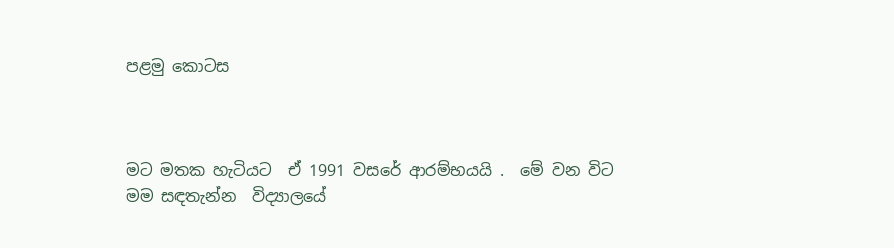පළමු කොටස



මට මතක හැටියට  ඒ 1991 වසරේ ආරම්භයයි .  මේ වන විට මම සඳතැන්න  විද්‍යාලයේ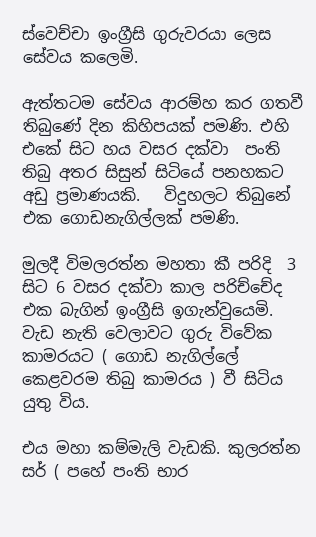ස්වෙච්චා ඉංග්‍රීසි ගුරුවරයා ලෙස සේවය කලෙමි.

ඇත්තටම සේවය ආරම්හ කර ගතවී තිබුණේ දින කිහිපයක් පමණි. එහි එකේ සිට හය වසර දක්වා  පංති තිබු අතර සිසුන් සිටියේ පනහකට  අඩු ප්‍රමාණයකි.   විදුහලට තිබුනේ එක ගොඩනැගිල්ලක් පමණි.

මුලදී විමලරත්න මහතා කී පරිදි  3 සිට 6 වසර දක්වා කාල පරිච්චේද  එක බැගින් ඉංග්‍රීසි ඉගැන්වුයෙමි.  වැඩ නැති වෙලාවට ගුරු විවේක කාමරයට ( ගොඩ නැගිල්ලේ කෙළවරම තිබු කාමරය ) වී සිටිය යුතු විය.

එය මහා කම්මැලි වැඩකි. කුලරත්න සර් ( පහේ පංති භාර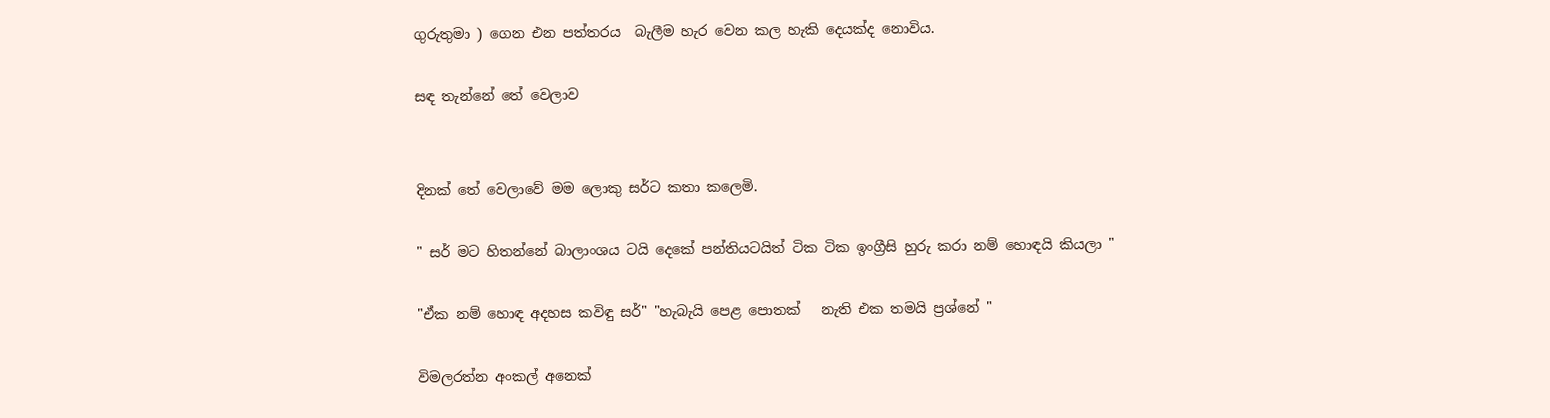ගුරුතුමා ) ගෙන එන පත්තරය  බැලීම හැර වෙන කල හැකි දෙයක්ද නොවිය.

සඳ තැන්නේ තේ වෙලාව


දිනක් තේ වෙලාවේ මම ලොකු සර්ට කතා කලෙමි.

" සර් මට හිතන්නේ බාලාංශය ටයි දෙකේ පන්තියටයිත් ටික ටික ඉංග්‍රීසි හුරු කරා නම් හොඳයි කියලා "

"ඒක නම් හොඳ අදහස කවිඳු සර්" "හැබැයි පෙළ පොතක්   නැති එක තමයි ප්‍රශ්නේ "

විමලරත්න අංකල් අනෙක්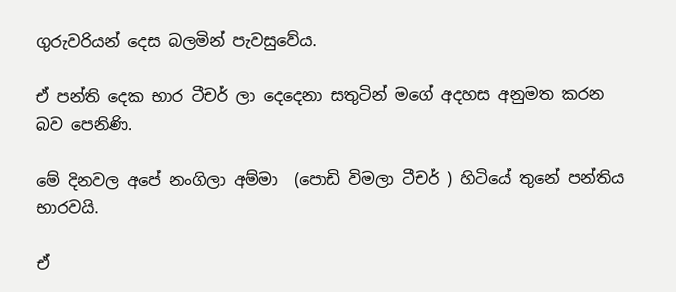ගුරුවරියන් දෙස බලමින් පැවසුවේය.

ඒ පන්ති දෙක භාර ටීචර් ලා දෙදෙනා සතුටින් මගේ අදහස අනුමත කරන බව පෙනිණි.

මේ දිනවල අපේ නංගිලා අම්මා  (පොඩි විමලා ටීචර් ) හිටියේ තුනේ පන්තිය භාරවයි.

ඒ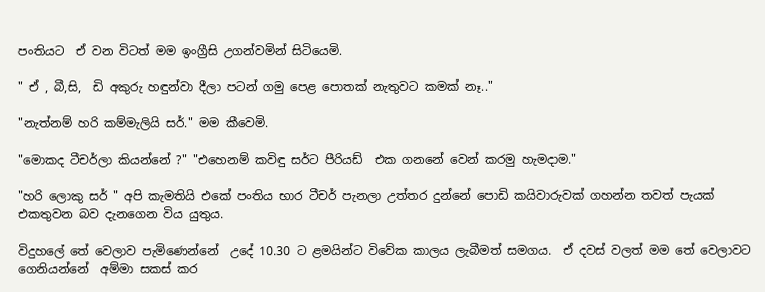පංතියට  ඒ වන විටත් මම ඉංග්‍රීසි උගන්වමින් සිටියෙමි.

" ඒ , බී,සි,  ඩි අකුරු හඳුන්වා දීලා පටන් ගමු පෙළ පොතක් නැතුවට කමක් නෑ.."

"නැත්නම් හරි කම්මැලියි සර්." මම කීවෙමි.

"මොකද ටීචර්ලා කියන්නේ ?" "එහෙනම් කවිඳු සර්ට පීරියඩ්  එක ගනනේ වෙන් කරමු හැමදාම."

"හරි ලොකු සර් " අපි කැමතියි එකේ පංතිය භාර ටීචර් පැනලා උත්තර දුන්නේ පොඩි කයිවාරුවක් ගහන්න තවත් පැයක් එකතුවන බව දැනගෙන විය යුතුය.

විදුහලේ තේ වෙලාව පැමිණෙන්නේ  උදේ 10.30 ට ළමයින්ට විවේක කාලය ලැබීමත් සමගය.  ඒ දවස් වලත් මම තේ වෙලාවට ගෙනියන්නේ  අම්මා සකස් කර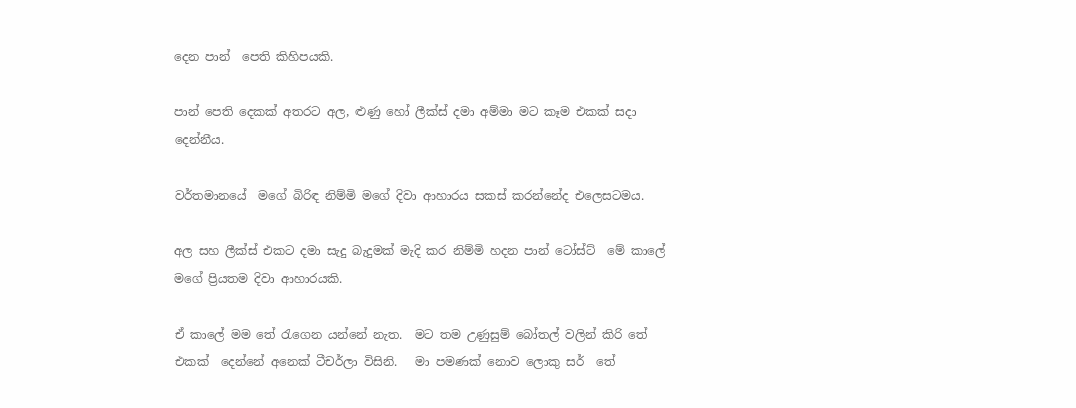දෙන පාන්  පෙති කිහිපයකි.

පාන් පෙති දෙකක් අතරට අල, ළුණු හෝ ලීක්ස් දමා අම්මා මට කෑම එකක් සදා දෙන්නීය.

වර්තමානයේ  මගේ බිරිඳ නිම්මි මගේ දිවා ආහාරය සකස් කරන්නේද එලෙසටමය.

අල සහ ලීක්ස් එකට දමා සැදු බැදුමක් මැදි කර නිම්මි හදන පාන් ටෝස්ට්  මේ කාලේ මගේ ප්‍රියතම දිවා ආහාරයකි.

ඒ කාලේ මම තේ රැගෙන යන්නේ නැත.  මට තම උණුසුම් බෝතල් වලින් කිරි තේ එකක්  දෙන්නේ අනෙක් ටීචර්ලා විසිනි.   මා පමණක් නොව ලොකු සර්  තේ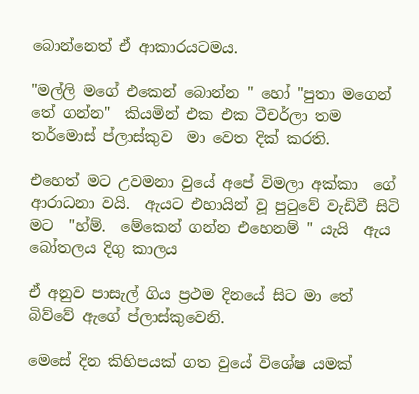බොන්නෙත් ඒ ආකාරයටමය.

"මල්ලි මගේ එකෙන් බොන්න " හෝ "පුතා මගෙන් තේ ගන්න"  කියමින් එක එක ටීචර්ලා තම තර්මොස් ප්ලාස්කුව  මා වෙත දික් කරති.

එහෙත් මට උවමනා වුයේ අපේ විමලා අක්කා  ගේ ආරාධනා වයි.  ඇයට එහායින් වූ පුටුවේ වැඩිවී සිටි මට  "හ්ම්.  මේකෙන් ගන්න එහෙනම් " යැයි  ඇය බෝතලය දිගු කාලය

ඒ අනුව පාසැල් ගිය ප්‍රථම දිනයේ සිට මා තේ බිව්වේ ඇගේ ප්ලාස්කුවෙනි.

මෙසේ දින කිහිපයක් ගත වුයේ විශේෂ යමක්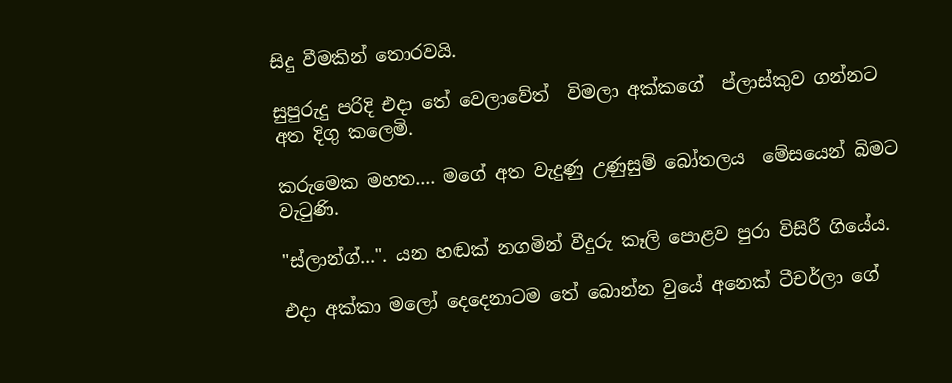සිදු වීමකින් තොරවයි.

සුපුරුදු පරිදි එදා තේ වෙලාවේත්  විමලා අක්කගේ  ප්ලාස්කුව ගන්නට අත දිගු කලෙමි.

කරුමෙක මහත.... මගේ අත වැදුණු උණුසුම් බෝතලය  මේසයෙන් බිමට වැටුණි.

"ස්ලාන්ග්...". යන හඬක් නගමින් වීදුරු කෑලි පොළව පුරා විසිරී ගියේය.

එදා අක්කා මලෝ දෙදෙනාටම තේ බොන්න වුයේ අනෙක් ටීචර්ලා ගේ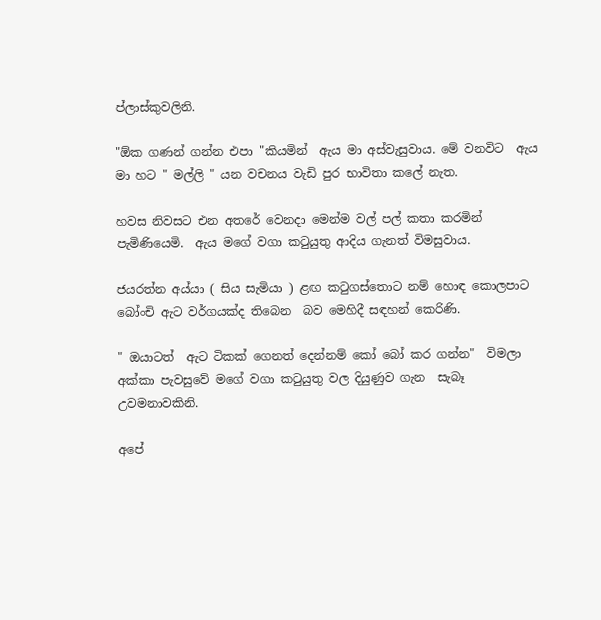ප්ලාස්කුවලිනි.

"ඕක ගණන් ගන්න එපා "කියමින්  ඇය මා අස්වැසුවාය. මේ වනවිට  ඇය මා හට " මල්ලි " යන වචනය වැඩි පුර භාවිතා කලේ නැත.

හවස නිවසට එන අතරේ වෙනදා මෙන්ම වල් පල් කතා කරමින් පැමිණියෙමි.  ඇය මගේ වගා කටුයුතු ආදිය ගැනත් විමසුවාය.

ජයරත්න අය්යා ( සිය සැමියා ) ළඟ කටුගස්තොට නම් හොඳ කොලපාට බෝංචි ඇට වර්ගයක්ද තිබෙන  බව මෙහිදී සඳහන් කෙරිණි.

" ඔයාටත්  ඇට ටිකක් ගෙනත් දෙන්නම් කෝ බෝ කර ගන්න"  විමලා අක්කා පැවසුවේ මගේ වගා කටුයුතු වල දියුණුව ගැන  සැබෑ උවමනාවකිනි.

අපේ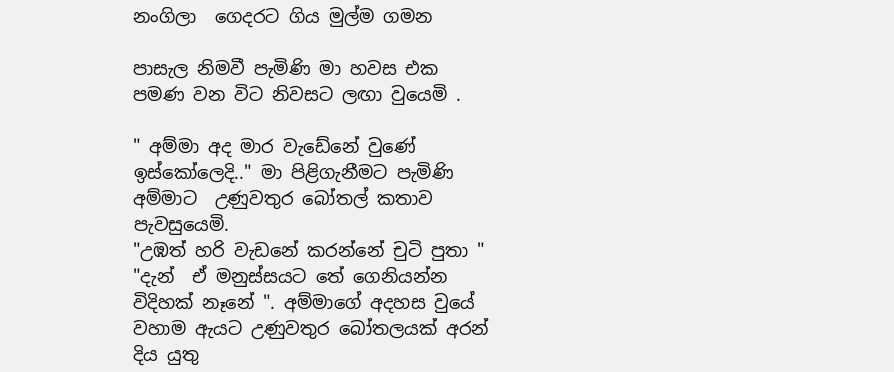නංගිලා  ගෙදරට ගිය මුල්ම ගමන

පාසැල නිමවී පැමිණි මා හවස එක පමණ වන විට නිවසට ලඟා වුයෙමි .

" අම්මා අද මාර වැඩේනේ වුණේ  ඉස්කෝලෙදි.." මා පිළිගැනීමට පැමිණි අම්මාට  උණුවතුර බෝතල් කතාව පැවසුයෙමි.
"උඹත් හරි වැඩනේ කරන්නේ චුටි පුතා " "දැන්  ඒ මනුස්සයට තේ ගෙනියන්න විදිහක් නෑනේ ". අම්මාගේ අදහස වුයේ වහාම ඇයට උණුවතුර බෝතලයක් අරන් දිය යුතු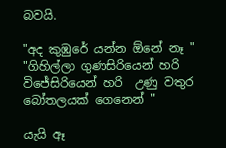බවයි.

"අද කුඹුරේ යන්න ඕනේ නෑ "  "ගිහිල්ලා ගුණසිරියෙන් හරි විජේසිරියෙන් හරි  උණු වතුර බෝතලයක් ගෙනෙන් "

යැයි ඈ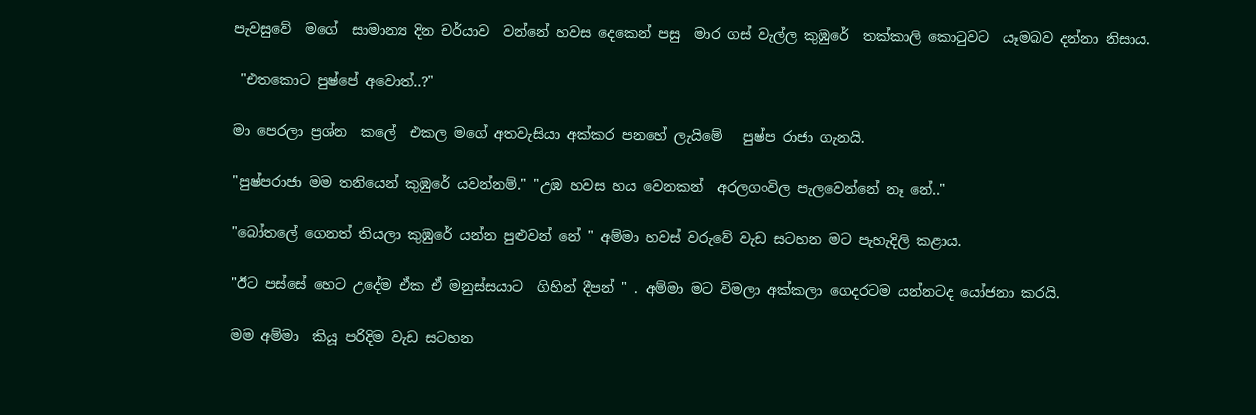පැවසුවේ  මගේ  සාමාන්‍ය දින චර්යාව  වන්නේ හවස දෙකෙන් පසු  මාර ගස් වැල්ල කුඹුරේ  තක්කාලි කොටුවට  යෑමබව දන්නා නිසාය.

 "එතකොට පුෂ්පේ අවොත්..?"

මා පෙරලා ප්‍රශ්න  කලේ  එකල මගේ අතවැසියා අක්කර පනහේ ලැයිමේ   පුෂ්ප රාජා ගැනයි.

"පුෂ්පරාජා මම තනියෙන් කුඹුරේ යවන්නම්." "උඹ හවස හය වෙනකන්  අරලගංවිල පැලවෙන්නේ නෑ නේ.."

"බෝතලේ ගෙනත් තියලා කුඹුරේ යන්න පුළුවන් නේ " අම්මා හවස් වරුවේ වැඩ සටහන මට පැහැදිලි කළාය.

"ඊට පස්සේ හෙට උදේම ඒක ඒ මනුස්සයාට  ගිහින් දීපන් " . අම්මා මට විමලා අක්කලා ගෙදරටම යන්නටද යෝජනා කරයි.

මම අම්මා  කියූ පරිදිම වැඩ සටහන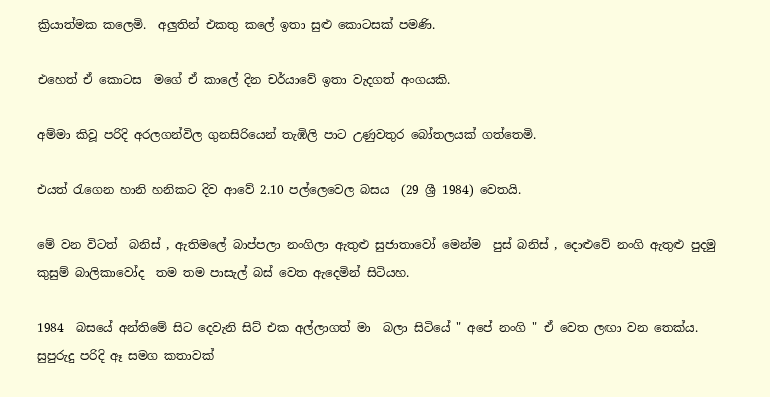ක්‍රියාත්මක කලෙමි.  අලුතින් එකතු කලේ ඉතා සුළු කොටසක් පමණි.

එහෙත් ඒ කොටස  මගේ ඒ කාලේ දින චර්යාවේ ඉතා වැදගත් අංගයකි.

අම්මා කිවූ පරිදි අරලගන්විල ගුනසිරියෙන් තැඹිලි පාට උණුවතුර බෝතලයක් ගත්තෙමි.

එයත් රැගෙන හානි හනිකට දිව ආවේ 2.10 පල්ලෙවෙල බසය  (29 ශ්‍රී 1984) වෙතයි.

මේ වන විටත්  බනිස් , ඇතිමලේ බාප්පලා නංගිලා ඇතුළු සුජාතාවෝ මෙන්ම  පුස් බනිස් , දොළුවේ නංගි ඇතුළු පුදමු කුසුම් බාලිකාවෝද  තම තම පාසැල් බස් වෙත ඇදෙමින් සිටියහ.

1984  බසයේ අන්තිමේ සිට දෙවැනි සිට් එක අල්ලාගත් මා  බලා සිටියේ " අපේ නංගි " ඒ වෙත ලඟා වන තෙක්ය.  සුපුරුදු පරිදි ඈ සමග කතාවක්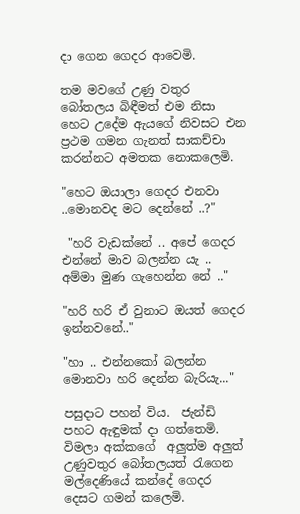දා ගෙන ගෙදර ආවෙමි.

තම මවගේ උණු වතුර බෝතලය බිඳීමත් එම නිසා හෙට උදේම ඇයගේ නිවසට එන ප්‍රථම ගමන ගැනත් සාකච්චා කරන්නට අමතක නොකලෙමි.

"හෙට ඔයාලා ගෙදර එනවා ..මොනවද මට දෙන්නේ ..?"

 "හරි වැඩක්නේ .. අපේ ගෙදර එන්නේ මාව බලන්න යැ .. අම්මා මුණ ගැහෙන්න නේ .."

"හරි හරි ඒ වුනාට ඔයත් ගෙදර ඉන්නවනේ.."

"හා .. එන්නකෝ බලන්න මොනවා හරි දෙන්න බැරියැ..."

පසුදාට පහන් විය.  ජැන්ඩි පහට ඇඳුමක් දා ගත්තෙමි. විමලා අක්කගේ  අලුත්ම අලුත් උණුවතුර බෝතලයත් රැගෙන මල්දෙණියේ කන්දේ ගෙදර දෙසට ගමන් කලෙමි.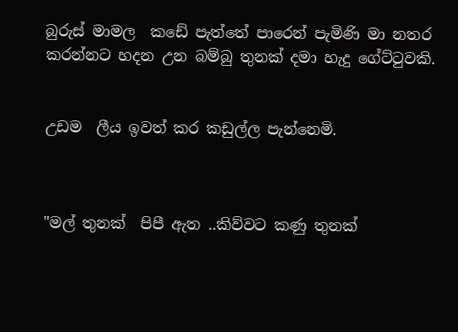බුරුස් මාමල  කඩේ පැත්තේ පාරෙන් පැමිණි මා නතර කරන්නට හදන උන බම්බු තුනක් දමා හැදු ගේට්ටුවකි.


උඩම  ලීය ඉවත් කර කඩුල්ල පැන්නෙමි.



"මල් තුනක්  පිපී ඇත ..කිව්වට කණු තුනක්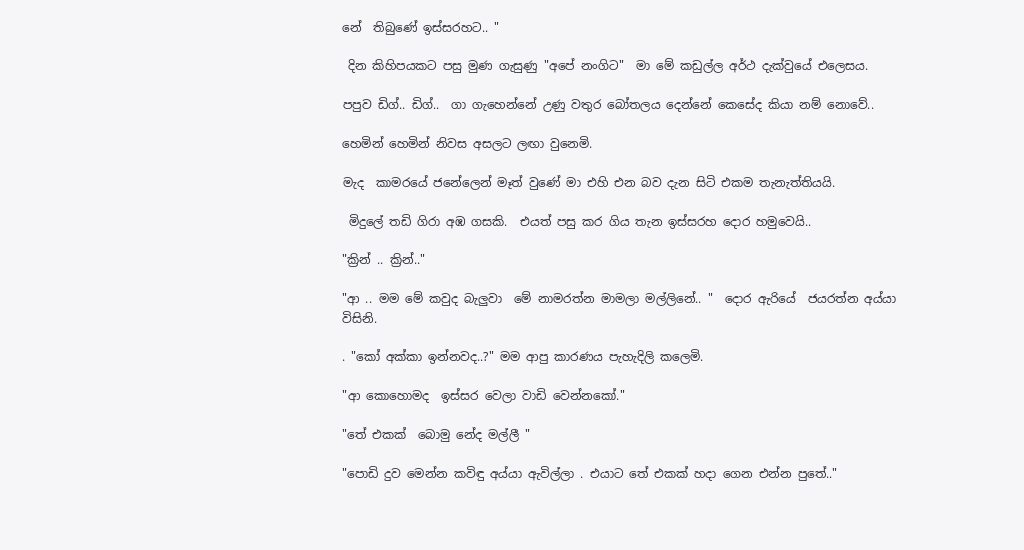නේ  තිබුණේ ඉස්සරහට.. "

 දින කිහිපයකට පසු මුණ ගැසුණු "අපේ නංගිට"  මා මේ කඩුල්ල අර්ථ දැක්වුයේ එලෙසය.

පපුව ඩිග්.. ඩිග්..  ගා ගැහෙන්නේ උණු වතුර බෝතලය දෙන්නේ කෙසේද කියා නම් නොවේ..

හෙමින් හෙමින් නිවස අසලට ලඟා වුනෙමි.

මැද  කාමරයේ ජනේලෙන් මෑත් වුණේ මා එහි එන බව දැන සිටි එකම තැනැත්තියයි.

 මිදුලේ තඩි ගිරා අඹ ගසකි.  එයත් පසු කර ගිය තැන ඉස්සරහ දොර හමුවෙයි..

"ක්‍රින් .. ක්‍රින්.."

"ආ .. මම මේ කවුද බැලුවා  මේ නාමරත්න මාමලා මල්ලිනේ.. "  දොර ඇරියේ  ජයරත්න අය්යා විසිනි.

. "කෝ අක්කා ඉන්නවද..?" මම ආපු කාරණය පැහැදිලි කලෙමි.

"ආ කොහොමද  ඉස්සර වෙලා වාඩි වෙන්නකෝ."

"තේ එකක්  බොමු නේද මල්ලී "

"පොඩි දුව මෙන්න කවිඳු අය්යා ඇවිල්ලා . එයාට තේ එකක් හදා ගෙන එන්න පුතේ.."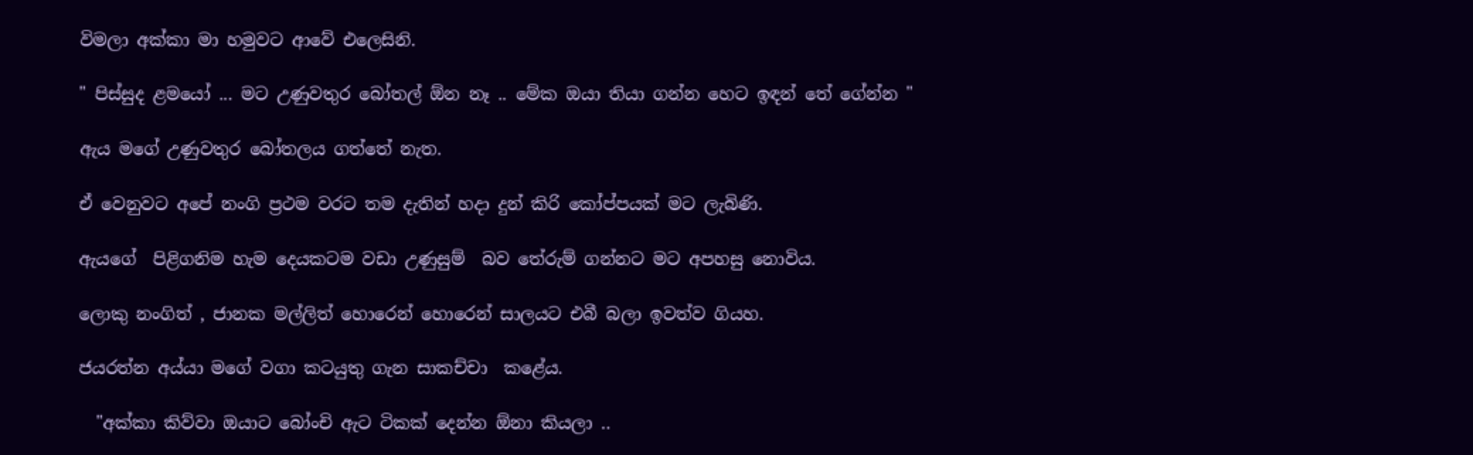විමලා අක්කා මා හමුවට ආවේ එලෙසිනි.

" පිස්සුද ළමයෝ ... මට උණුවතුර බෝතල් ඕන නෑ .. මේක ඔයා තියා ගන්න හෙට ඉඳන් තේ ගේන්න "

ඇය මගේ උණුවතුර බෝතලය ගත්තේ නැත.

ඒ වෙනුවට අපේ නංගි ප්‍රථම වරට තම දැතින් හදා දුන් කිරි කෝප්පයක් මට ලැබිණි.

ඇයගේ  පිළිගනිම හැම දෙයකටම වඩා උණුසුම්  බව තේරුම් ගන්නට මට අපහසු නොවිය.

ලොකු නංගිත් , ජානක මල්ලිත් හොරෙන් හොරෙන් සාලයට එබී බලා ඉවත්ව ගියහ.

ජයරත්න අය්යා මගේ වගා කටයුතු ගැන සාකච්චා  කළේය.

  "අක්කා කිව්වා ඔයාට බෝංචි ඇට ටිකක් දෙන්න ඕනා කියලා ..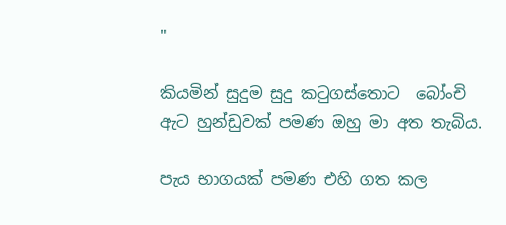"

කියමින් සුදුම සුදු කටුගස්තොට  බෝංචි ඇට හුන්ඩුවක් පමණ ඔහු මා අත තැබිය.

පැය භාගයක් පමණ එහි ගත කල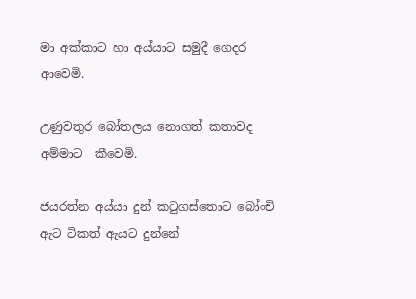මා අක්කාට හා අය්යාට සමුදී ගෙදර ආවෙමි.

උණුවතුර බෝතලය නොගත් කතාවද අම්මාට  කීවෙමි.

ජයරත්න අය්යා දුන් කටුගස්තොට බෝංචි ඇට ටිකත් ඇයට දුන්නේ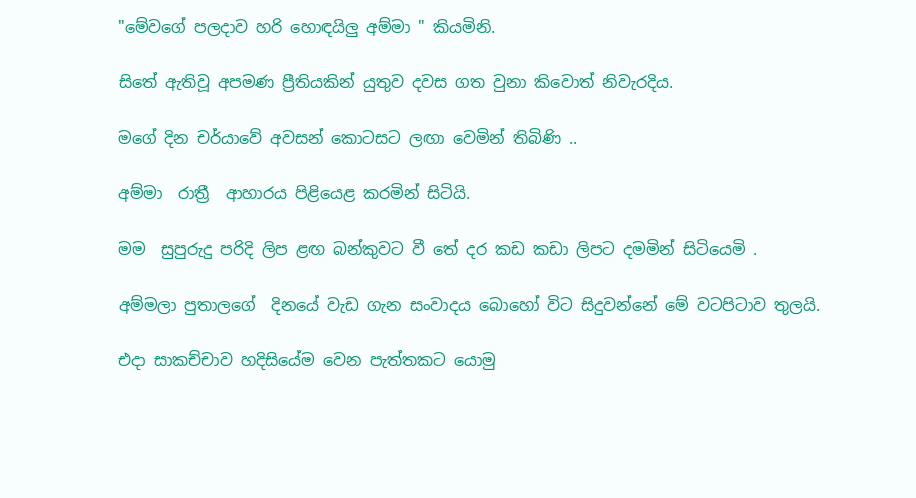"මේවගේ පලදාව හරි හොඳයිලු අම්මා " කියමිනි.

සිතේ ඇතිවූ අපමණ ප්‍රීතියකින් යුතුව දවස ගත වුනා කිවොත් නිවැරදිය.

මගේ දින චර්යාවේ අවසන් කොටසට ලඟා වෙමින් තිබිණි ..

අම්මා  රාත්‍රී  ආහාරය පිළියෙළ කරමින් සිටියි.

මම  සුපුරුදු පරිදි ලිප ළඟ බන්කුවට වී තේ දර කඩ කඩා ලිපට දමමින් සිටියෙමි .

අම්මලා පුතාලගේ  දිනයේ වැඩ ගැන සංවාදය බොහෝ විට සිදුවන්නේ මේ වටපිටාව තුලයි.

එදා සාකච්චාව හදිසියේම වෙන පැත්තකට යොමු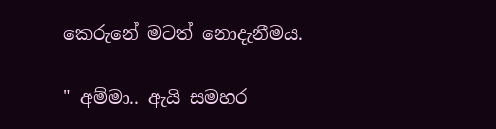කෙරුනේ මටත් නොදැනීමය.

" අම්මා.. ඇයි සමහර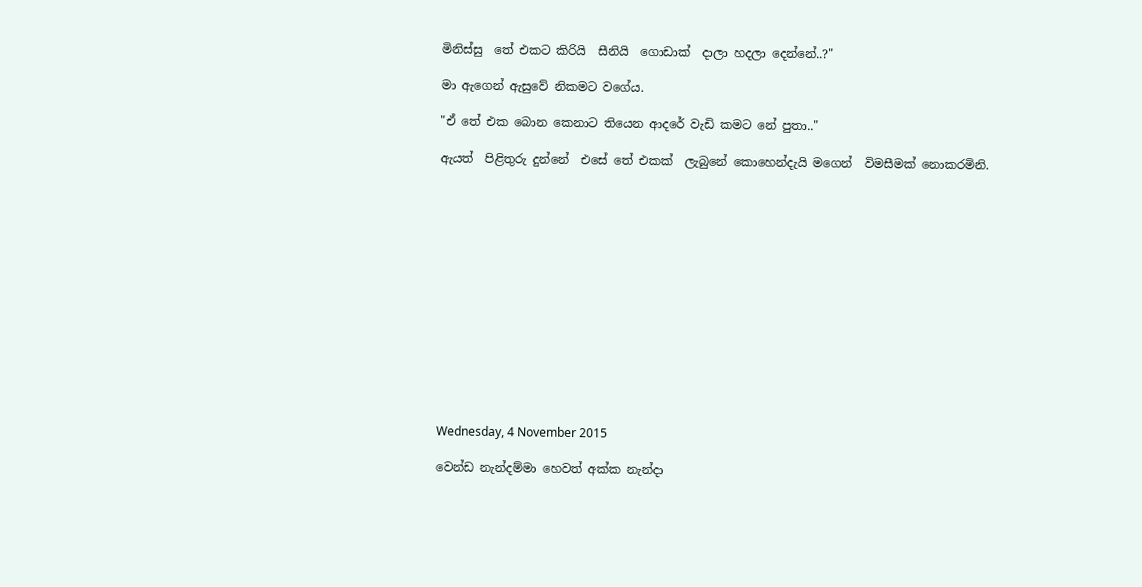මිනිස්සු  තේ එකට කිරියි  සීනියි  ගොඩාක්  දාලා හදලා දෙන්නේ..?"

මා ඇගෙන් ඇසුවේ නිකමට වගේය.

"ඒ තේ එක බොන කෙනාට තියෙන ආදරේ වැඩි කමට නේ පුතා.."

ඇයත්  පිළිතුරු දුන්නේ  එසේ තේ එකක්  ලැබුනේ කොහෙන්දැයි මගෙන්  විමසීමක් නොකරමිනි.














Wednesday, 4 November 2015

වෙන්ඩ නැන්දම්මා හෙවත් අක්ක නැන්දා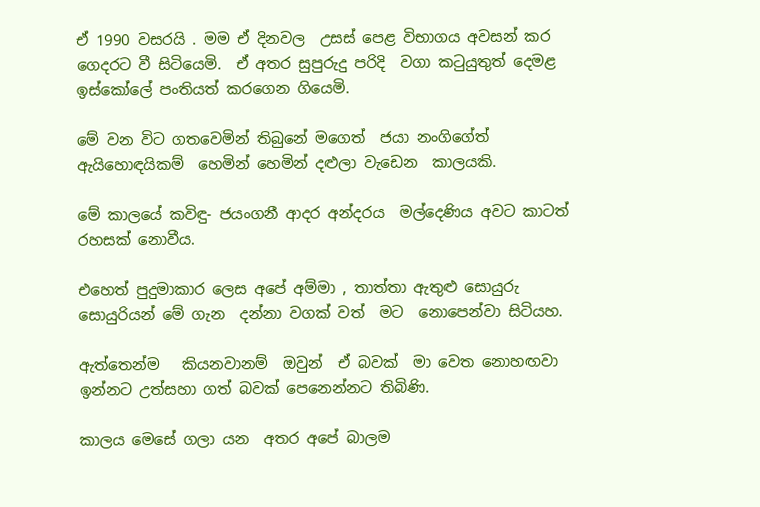ඒ 1990 වසරයි . මම ඒ දිනවල  උසස් පෙළ විභාගය අවසන් කර  ගෙදරට වී සිටියෙමි.  ඒ අතර සුපුරුදු පරිදි  වගා කටුයුතුත් දෙමළ ඉස්කෝලේ පංතියත් කරගෙන ගියෙමි.

මේ වන විට ගතවෙමින් තිබුනේ මගෙත්  ජයා නංගිගේත්  ඇයිහොඳයිකම්  හෙමින් හෙමින් දළුලා වැඩෙන  කාලයකි.

මේ කාලයේ කවිඳු- ජයංගනී ආදර අන්දරය  මල්දෙණිය අවට කාටත් රහසක් නොවීය.

එහෙත් පුදුමාකාර ලෙස අපේ අම්මා , තාත්තා ඇතුළු සොයුරු සොයුරියන් මේ ගැන  දන්නා වගක් වත්  මට  නොපෙන්වා සිටියහ.

ඇත්තෙන්ම   කියනවානම්  ඔවුන්  ඒ බවක්  මා වෙත නොහඟවා ඉන්නට උත්සහා ගත් බවක් පෙනෙන්නට තිබිණි.

කාලය මෙසේ ගලා යන  අතර අපේ බාලම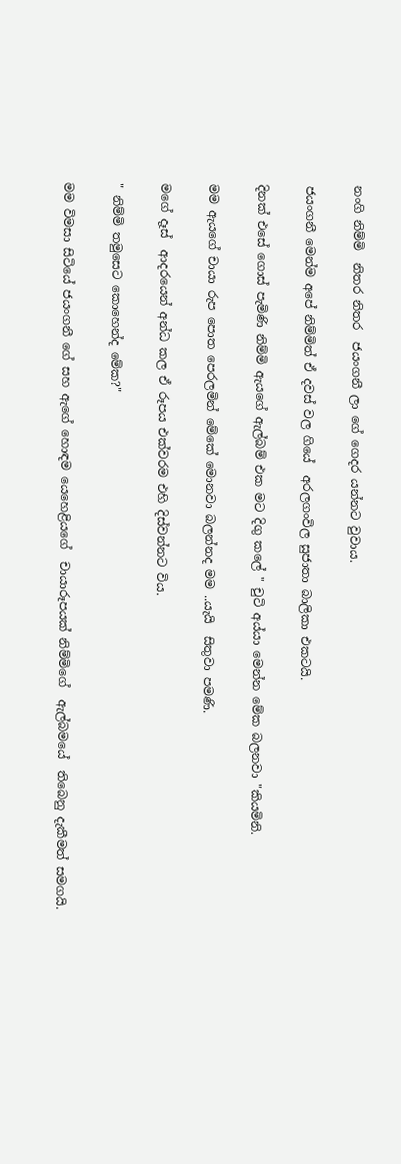නංගි නිම්මි  නිතර නිතර  ජයංගනී ලා ගේ ගෙදර යන්නට වුවාය.

ජයංගනී මෙන්ම අපේ නිම්මිත් ඒ දවස් වල ගියේ  අරලගංවිල සුජාතා බාලිකා එකටයි.

දිනක් එසේ ගොස් පැමිණි නිම්මි ඇයගේ ඇල්බම් එක මට දිගු කලේ " චුටි අය්යා මෙන්න මේක බලනවා "කියමිනි.

මම ඇයගේ චායා රුප පොත පෙරලමින් මේකේ මොනවා බලන්නද මම ..යැයි  සිතුවා පමණි.

මගේ දෑස්  ආදරයෙන් අන්ධ කල ඒ රූපය එක්වරම එහි දිස්වන්නට විය.

" නිම්මි තමුසෙට කොහෙන්ද මේක?"

මම විමසා සිටියේ ජයංගනී ගේ සහ ඇගේ හොඳම යෙහෙළියගේ  චායාරූපයක් නිම්මිගේ  ඇල්බමයේ  තිබෙනු දැකීමත් සමගයි.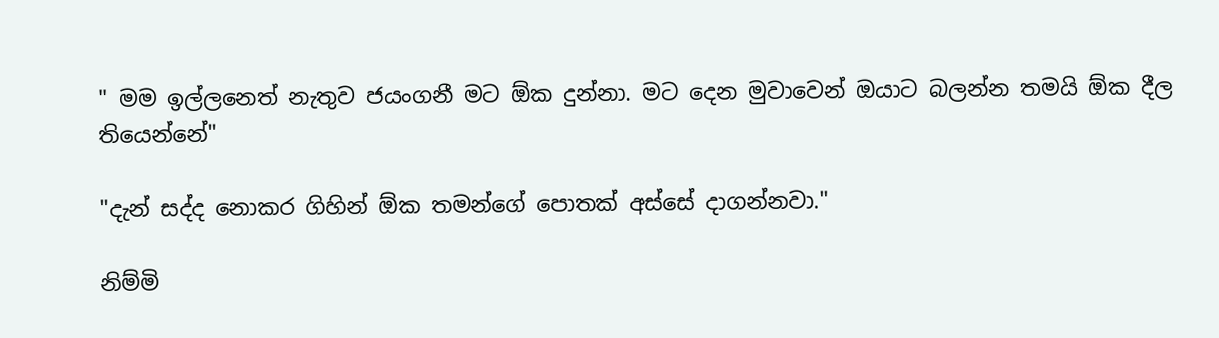" මම ඉල්ලනෙත් නැතුව ජයංගනී මට ඕක දුන්නා. මට දෙන මුවාවෙන් ඔයාට බලන්න තමයි ඕක දීල තියෙන්නේ"

"දැන් සද්ද නොකර ගිහින් ඕක තමන්ගේ පොතක් අස්සේ දාගන්නවා."

නිම්මි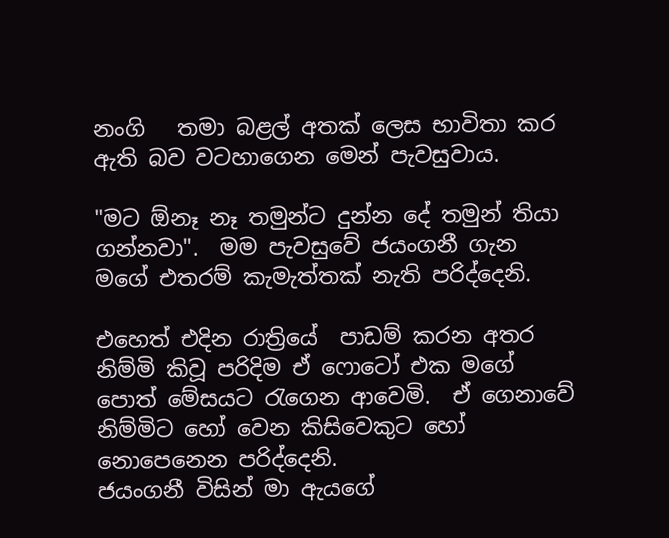නංගි   තමා බළල් අතක් ලෙස භාවිතා කර ඇති බව වටහාගෙන මෙන් පැවසුවාය.

"මට ඕනෑ නෑ තමුන්ට දුන්න දේ තමුන් තියා ගන්නවා".  මම පැවසුවේ ජයංගනී ගැන මගේ එතරම් කැමැත්තක් නැති පරිද්දෙනි.

එහෙත් එදින රාත්‍රියේ  පාඩම් කරන අතර නිම්මි කිවූ පරිදිම ඒ ෆොටෝ එක මගේ පොත් මේසයට රැගෙන ආවෙමි.  ඒ ගෙනාවේ නිම්මිට හෝ වෙන කිසිවෙකුට හෝ නොපෙනෙන පරිද්දෙනි.
ජයංගනී විසින් මා ඇයගේ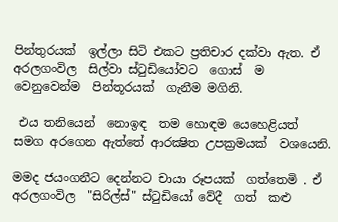පින්තුරයක්  ඉල්ලා සිටි එකට ප්‍රතිචාර දක්වා ඇත. ඒ අරලගංවිල  සිල්වා ස්ටුඩියෝවට  ගොස්  ම වෙනුවෙන්ම  පින්තූරයක්  ගැනීම මගිනි.

 එය තනියෙන්  නොඉඳ  තම හොඳම යෙහෙළියත් සමග අරගෙන ඇත්තේ ආරක්‍ෂිත උපක්‍රමයක්  වශයෙනි.

මමද ජයංගනීට දෙන්නට චායා රූපයක්  ගත්තෙමි . ඒ අරලගංවිල  "සිරිල්ස්" ස්ටුඩියෝ වේදී  ගත්  කළු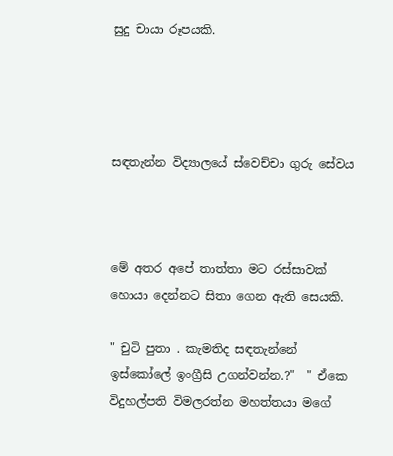සුදු චායා රූපයකි.




සඳතැන්න විද්‍යාලයේ ස්වෙච්චා ගුරු සේවය



මේ අතර අපේ තාත්තා මට රස්සාවක් හොයා දෙන්නට සිතා ගෙන ඇති සෙයකි.

" චුටි පුතා . කැමතිද සඳතැන්නේ ඉස්කෝලේ ඉංග්‍රීසි උගන්වන්න.?"  " ඒකෙ විදුහල්පති විමලරත්න මහත්තයා මගේ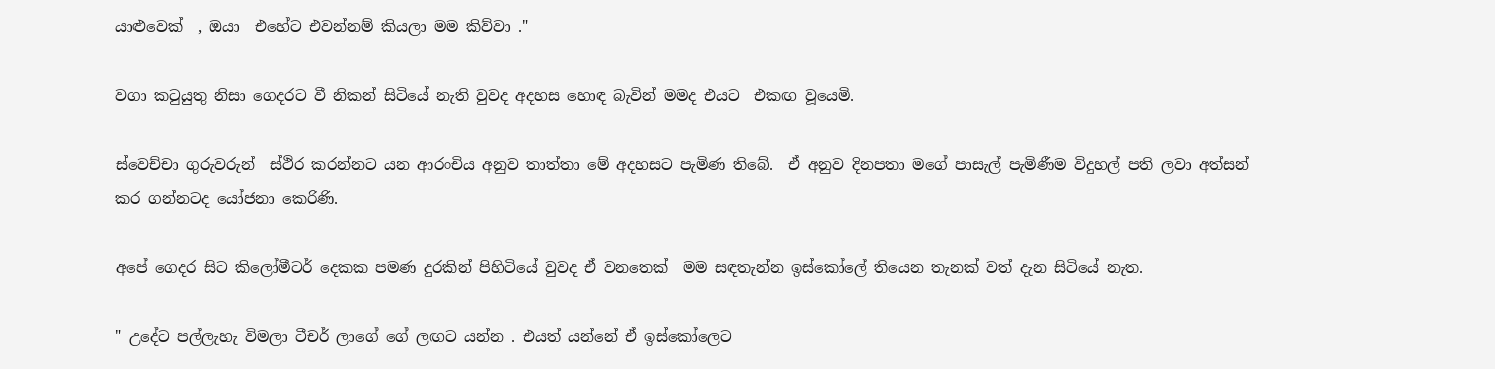යාළුවෙක්  , ඔයා  එහේට එවන්නම් කියලා මම කිව්වා ."

වගා කටුයුතු නිසා ගෙදරට වී නිකන් සිටියේ නැති වුවද අදහස හොඳ බැවින් මමද එයට  එකඟ වූයෙමි.

ස්වෙච්චා ගුරුවරුන්  ස්ථිර කරන්නට යන ආරංචිය අනුව තාත්තා මේ අදහසට පැමිණ තිබේ.  ඒ අනුව දිනපතා මගේ පාසැල් පැමිණීම විදුහල් පති ලවා අත්සන් කර ගන්නටද යෝජනා කෙරිණි.

අපේ ගෙදර සිට කිලෝමීටර් දෙකක පමණ දුරකින් පිහිටියේ වුවද ඒ වනතෙක්  මම සඳතැන්න ඉස්කෝලේ තියෙන තැනක් වත් දැන සිටියේ නැත.

" උදේට පල්ලැහැ විමලා ටීචර් ලාගේ ගේ ලඟට යන්න . එයත් යන්නේ ඒ ඉස්කෝලෙට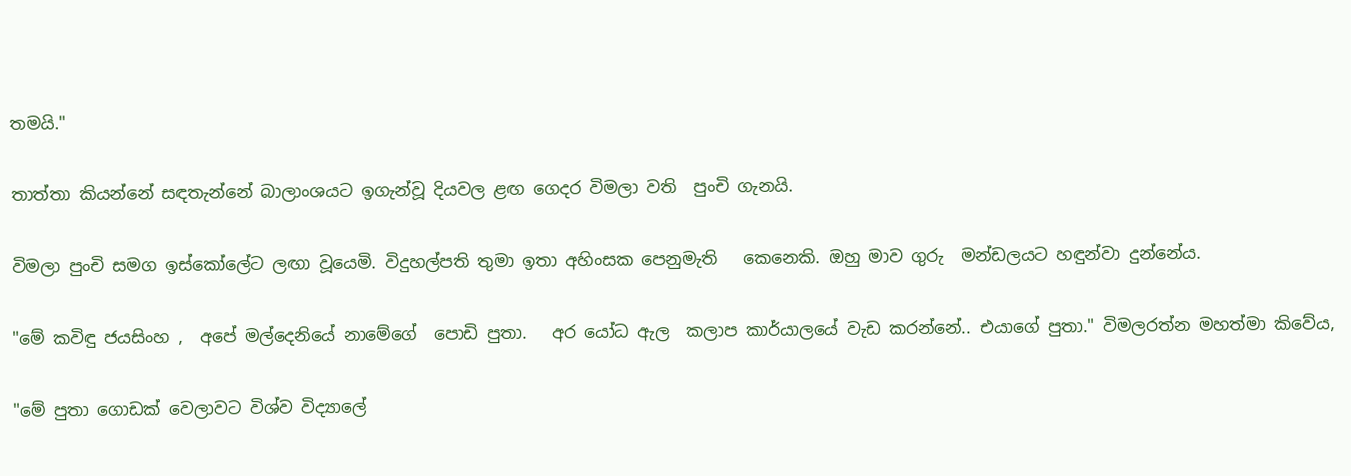තමයි."

තාත්තා කියන්නේ සඳතැන්නේ බාලාංශයට ඉගැන්වූ දියවල ළඟ ගෙදර විමලා වති  පුංචි ගැනයි.

විමලා පුංචි සමග ඉස්කෝලේට ලඟා වූයෙමි. විදුහල්පති තුමා ඉතා අහිංසක පෙනුමැති   කෙනෙකි. ඔහු මාව ගුරු  මන්ඩලයට හඳුන්වා දුන්නේය.

"මේ කවිඳු ජයසිංහ ,  අපේ මල්දෙනියේ නාමේගේ  පොඩි පුතා.   අර යෝධ ඇල  කලාප කාර්යාලයේ වැඩ කරන්නේ.. එයාගේ පුතා." විමලරත්න මහත්මා කිවේය,

"මේ පුතා ගොඩක් වෙලාවට විශ්ව විද්‍යාලේ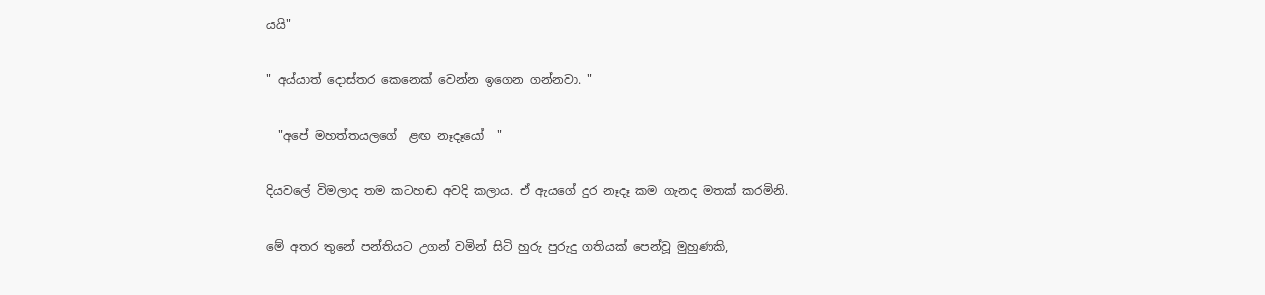යයි"

" අය්යාත් දොස්තර කෙනෙක් වෙන්න ඉගෙන ගන්නවා. "

  "අපේ මහත්තයලගේ  ළඟ නෑදෑයෝ  "

දියවලේ විමලාද තම කටහඬ අවදි කලාය. ඒ ඇයගේ දුර නෑදෑ කම ගැනද මතක් කරමිනි.

මේ අතර තුනේ පන්තියට උගන් වමින් සිටි හුරු පුරුදු ගතියක් පෙන්වූ මුහුණකි,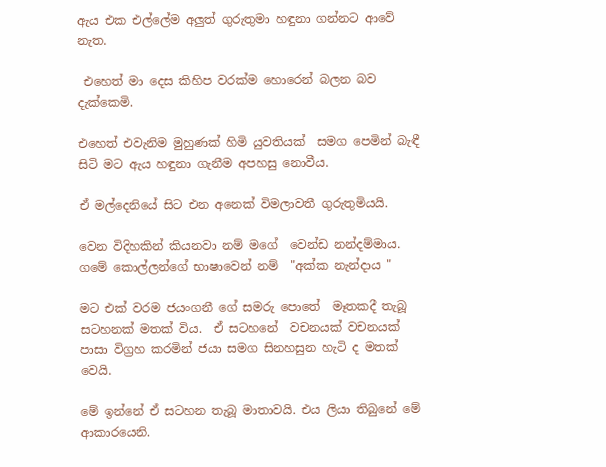ඇය එක එල්ලේම අලුත් ගුරුතුමා හඳුනා ගන්නට ආවේ නැත.

 එහෙත් මා දෙස කිහිප වරක්ම හොරෙන් බලන බව දැක්කෙමි.

එහෙත් එවැනිම මුහුණක් හිමි යුවතියක්  සමග පෙමින් බැඳී සිටි මට ඇය හඳුනා ගැනීම අපහසු නොවීය.

ඒ මල්දෙනියේ සිට එන අනෙක් විමලාවතී ගුරුතුමියයි.

වෙන විදිහකින් කියනවා නම් මගේ  වෙන්ඩ නන්දම්මාය.  ගමේ කොල්ලන්ගේ භාෂාවෙන් නම්  "අක්ක නැන්දාය "

මට එක් වරම ජයංගනී ගේ සමරු පොතේ  මෑතකදී තැබූ සටහනක් මතක් විය.  ඒ සටහනේ  වචනයක් වචනයක්  පාසා විග්‍රහ කරමින් ජයා සමග සිනහසුන හැටි ද මතක් වෙයි.

මේ ඉන්නේ ඒ සටහන තැබූ මාතාවයි. එය ලියා තිබුනේ මේ  ආකාරයෙනි.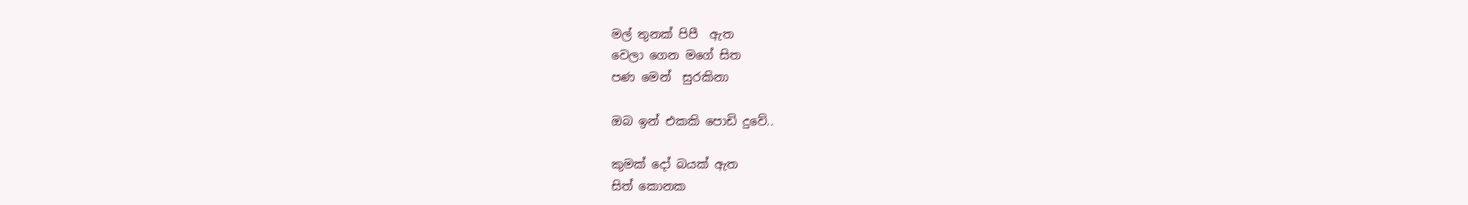මල් තුනක් පිපී  ඇත
වෙලා ගෙන මගේ සිත
පණ මෙන්  සුරකිනා

ඔබ ඉන් එකකි පොඩි දුවේ..

කුමක් දෝ බයක් ඇත
සිත් කොනක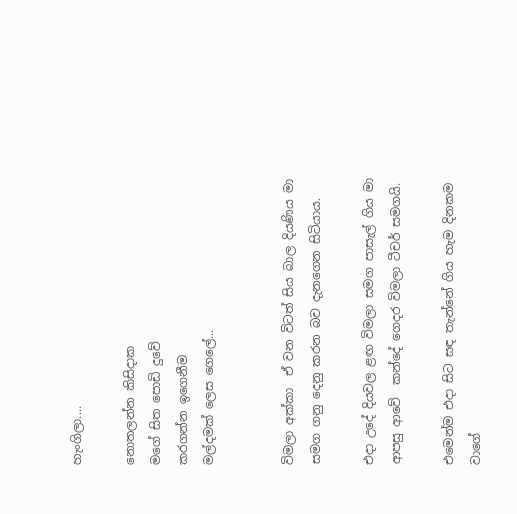හැංගිලා....

නොතලන්න කිසිදාක
මගේ සිත පොඩි දුවේ
කරගන්න ඉගෙනීම
මල්දමක් ලෙස ගෙලේ...


විමලා අක්කා  ඒ වන විටත් සිය බාල දියණිය මා සමග ගනු දෙනු කරන බව දැනගෙන සිටියාය.

එදා උදේ දියවල ළඟ විමලා සමග පාසැල් ගිය මා ආපසු ආවේ  කන්දේ ගෙදර විමලා ටීචර් සමගයි.

එමෙන්ම එදා සිට සඳ තැන්නේ ගිය හැම දිනකම වාගේ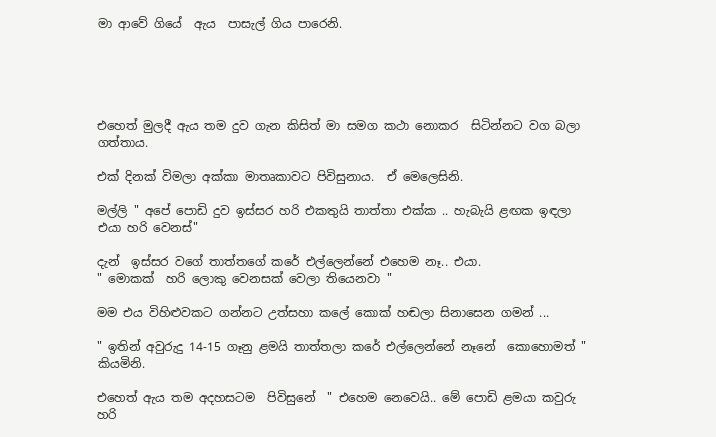මා ආවේ ගියේ  ඇය  පාසැල් ගිය පාරෙනි.





එහෙත් මුලදී ඇය තම දුව ගැන කිසිත් මා සමග කථා නොකර  සිටින්නට වග බලා ගත්තාය.

එක් දිනක් විමලා අක්කා මාතෘකාවට පිවිසුනාය.  ඒ මෙලෙසිනි.

මල්ලි " අපේ පොඩි දුව ඉස්සර හරි එකතුයි තාත්තා එක්ක .. හැබැයි ළඟක ඉඳලා එයා හරි වෙනස්"

දැන්  ඉස්සර වගේ තාත්තගේ කරේ එල්ලෙන්නේ එහෙම නෑ.. එයා.
" මොකක්  හරි ලොකු වෙනසක් වෙලා තියෙනවා "

මම එය විහිළුවකට ගන්නට උත්සහා කලේ කොක් හඬලා සිනාසෙන ගමන් ...

" ඉතින් අවුරුදු 14-15 ගෑනු ළමයි තාත්තලා කරේ එල්ලෙන්නේ නෑනේ  කොහොමත් " කියමිනි.

එහෙත් ඇය තම අදහසටම  පිවිසුනේ  " එහෙම නෙවෙයි.. මේ පොඩි ළමයා කවුරු හරි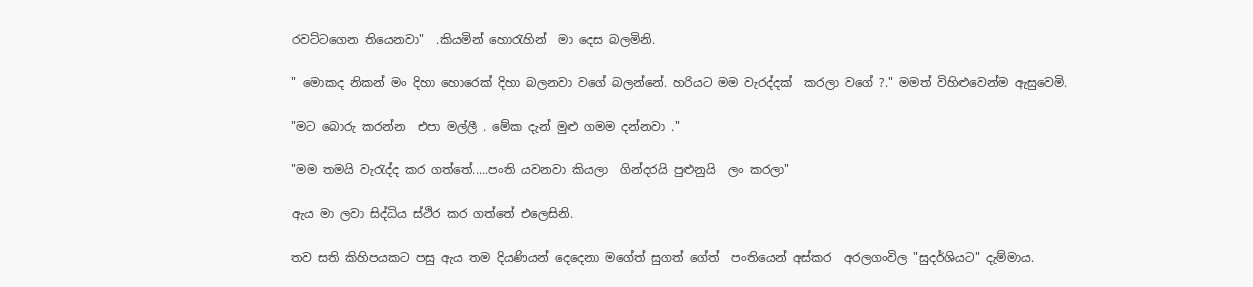රවට්ටගෙන තියෙනවා"  .කියමින් හොරැහින්  මා දෙස බලමිනි.

" මොකද නිකන් මං දිහා හොරෙක් දිහා බලනවා වගේ බලන්නේ. හරියට මම වැරද්දක්  කරලා වගේ ?." මමත් විහිළුවෙන්ම ඇසුවෙමි.

"මට බොරු කරන්න  එපා මල්ලී . මේක දැන් මුළු ගමම දන්නවා ."

"මම තමයි වැරැද්ද කර ගත්තේ.....පංති යවනවා කියලා  ගින්දරයි පුළුනුයි  ලං කරලා"

ඇය මා ලවා සිද්ධිය ස්ථිර කර ගත්තේ එලෙසිනි.

තව සති කිහිපයකට පසු ඇය තම දියණියන් දෙදෙනා මගේත් සුගත් ගේත්  පංතියෙන් අස්කර  අරලගංවිල "සුදර්ශියට" දැම්මාය.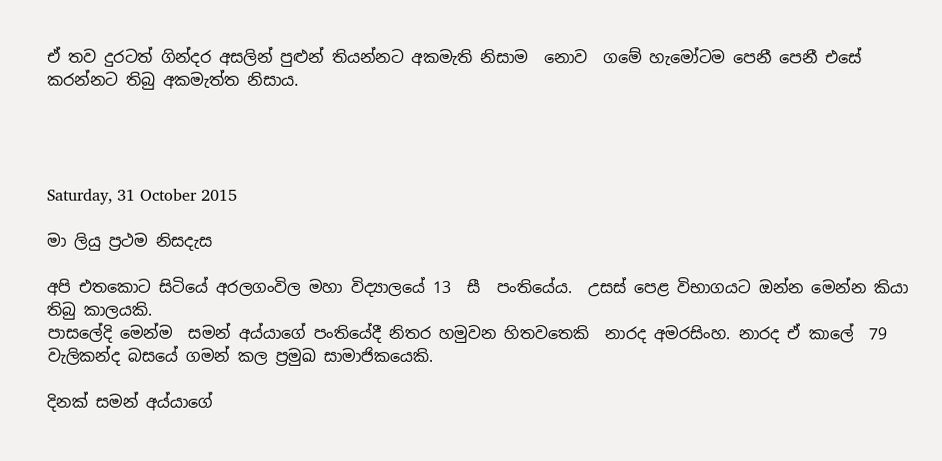ඒ තව දුරටත් ගින්දර අසලින් පුළුන් තියන්නට අකමැති නිසාම  නොව  ගමේ හැමෝටම පෙනී පෙනී එසේ කරන්නට තිබු අකමැත්ත නිසාය.




Saturday, 31 October 2015

මා ලියු ප්‍රථම නිසදැස

අපි එතකොට සිටියේ අරලගංවිල මහා විද්‍යාලයේ 13  සී  පංතියේය.  උසස් පෙළ විභාගයට ඔන්න මෙන්න කියා තිබු කාලයකි.
පාසලේදි මෙන්ම  සමන් අය්යාගේ පංතියේදී නිතර හමුවන හිතවතෙකි  නාරද අමරසිංහ. නාරද ඒ කාලේ  79 වැලිකන්ද බසයේ ගමන් කල ප්‍රමුඛ සාමාජිකයෙකි.

දිනක් සමන් අය්යාගේ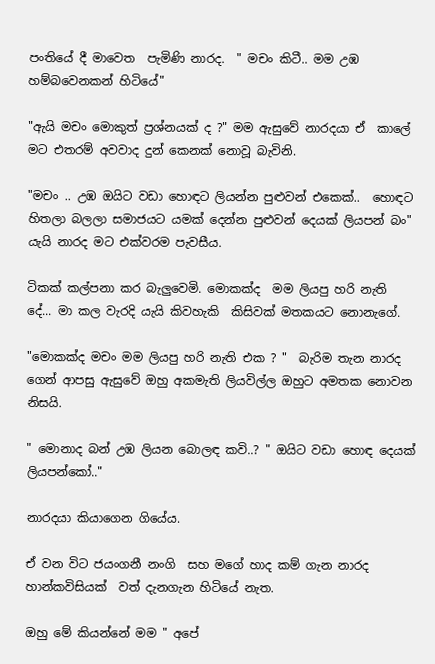පංතියේ දී මාවෙත  පැමිණි නාරද.  " මචං කිටී.. මම උඹ හම්බවෙනකන් හිටියේ"

"ඇයි මචං මොකුත් ප්‍රශ්නයක් ද ?" මම ඇසුවේ නාරදයා ඒ  කාලේ මට එතරම් අවවාද දුන් කෙනක් නොවූ බැවිනි.

"මචං .. උඹ ඔයිට වඩා හොඳට ලියන්න පුළුවන් එකෙක්..  හොඳට හිතලා බලලා සමාජයට යමක් දෙන්න පුළුවන් දෙයක් ලියපන් බං" යැයි නාරද මට එක්වරම පැවසීය.

ටිකක් කල්පනා කර බැලුවෙමි. මොකක්ද  මම ලියපු හරි නැති දේ... මා කල වැරදි යැයි කිවහැකි  කිසිවක් මතකයට නොනැගේ.

"මොකක්ද මචං මම ලියපු හරි නැති එක ? "  බැරිම තැන නාරද ගෙන් ආපසු ඇසුවේ ඔහු අකමැති ලියවිල්ල ඔහුට අමතක නොවන නිසයි.

" මොනාද බන් උඹ ලියන බොලඳ කවි..? " ඔයිට වඩා හොඳ දෙයක් ලියපන්කෝ.."

නාරදයා කියාගෙන ගියේය.

ඒ වන විට ජයංගනී නංගි  සහ මගේ හාද කම් ගැන නාරද හාන්කවිසියක්  වත් දැනගැන හිටියේ නැත.

ඔහු මේ කියන්නේ මම " අපේ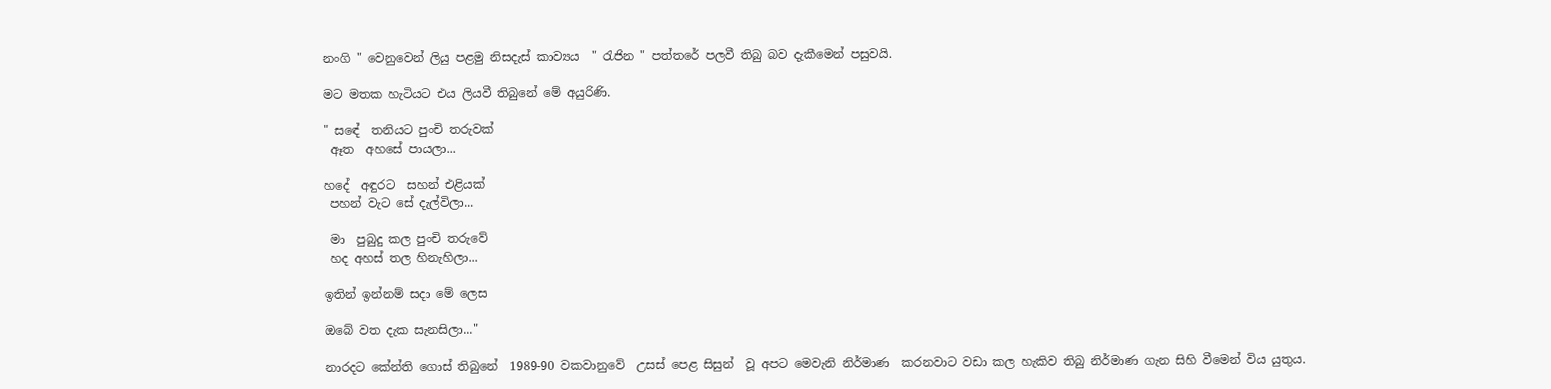නංගි " වෙනුවෙන් ලියු පළමු නිසදැස් කාව්‍යය  " රැජින " පත්තරේ පලවී තිබු බව දැකීමෙන් පසුවයි.

මට මතක හැටියට එය ලියවී තිබුනේ මේ අයුරිණි.

" සඳේ  තනියට පුංචි තරුවක්
 ඈත  අහසේ පායලා...

හදේ  අඳුරට  සහන් එළියක්
 පහන් වැට සේ දැල්විලා...

 මා  පුබුදු කල පුංචි තරුවේ
 හද අහස් තල හිනැහිලා...

ඉතින් ඉන්නම් සදා මේ ලෙස

ඔබේ වත දැක සැනසිලා..."

නාරදට කේන්ති ගොස් තිබුනේ  1989-90 වකවානුවේ  උසස් පෙළ සිසුන්  වූ අපට මෙවැනි නිර්මාණ  කරනවාට වඩා කල හැකිව තිබු නිර්මාණ ගැන සිහි වීමෙන් විය යුතුය.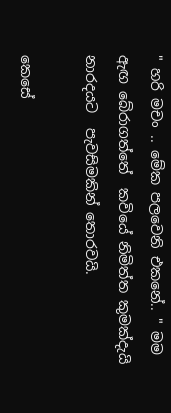" හරි මචං .. මේක පලවෙනි එකනේ.. " මම ඇඟ බේරාගත්තේ  කවියේ නිමිත්ත කුමක්දැයි  නාරදයට  පැවසිමකින් තොරවයි.

කෙසේ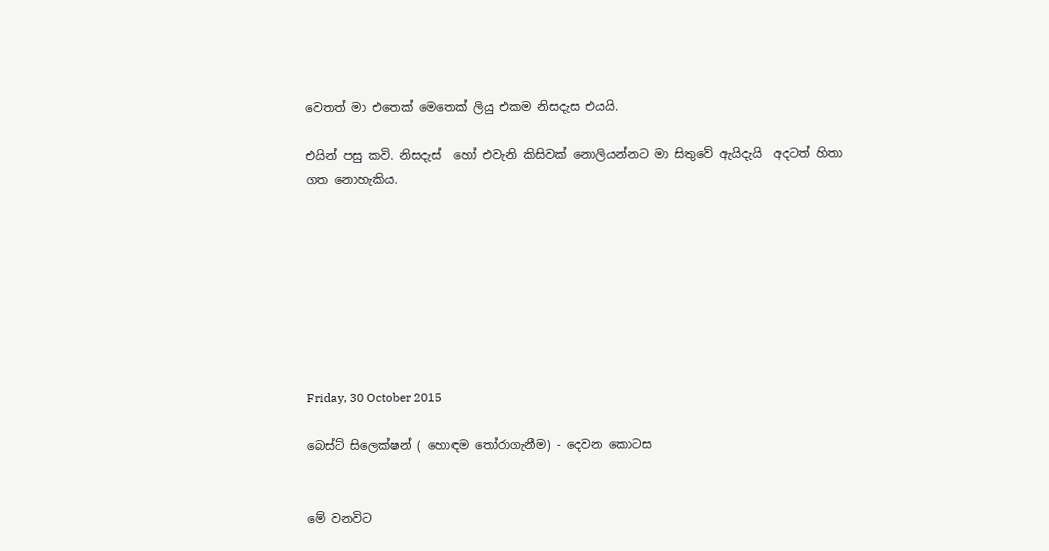වෙතත් මා එතෙක් මෙතෙක් ලියු එකම නිසදැස එයයි.

එයින් පසු කවි. නිසදැස්  හෝ එවැනි කිසිවක් නොලියන්නට මා සිතුවේ ඇයිදැයි  අදටත් හිතා ගත නොහැකිය.








Friday, 30 October 2015

බෙස්ට් සිලෙක්ෂන් ( හොඳම තෝරාගැනීම) - දෙවන කොටස


මේ වනවිට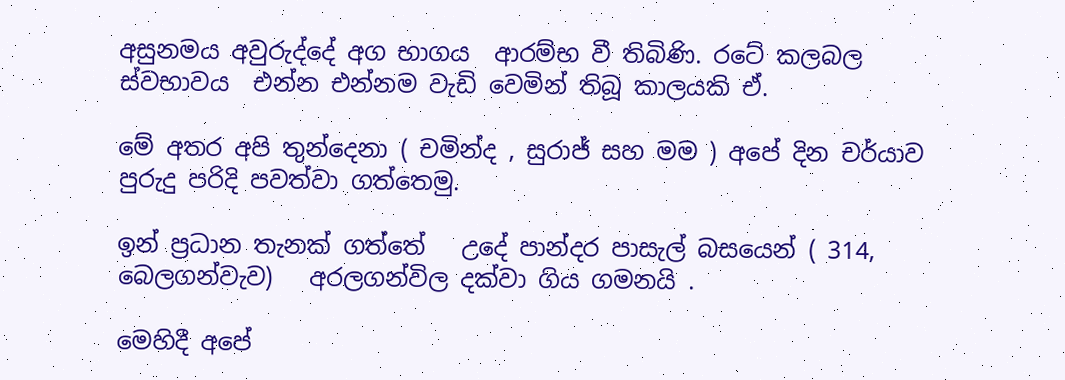අසුනමය අවුරුද්දේ අග භාගය  ආරම්භ වී තිබිණි. රටේ කලබල ස්වභාවය  එන්න එන්නම වැඩි වෙමින් තිබූ කාලයකි ඒ.

මේ අතර අපි තුන්දෙනා ( චමින්ද , සුරාජ් සහ මම ) අපේ දින චර්යාව  පුරුදු පරිදි පවත්වා ගත්තෙමු.

ඉන් ප්‍රධාන තැනක් ගත්තේ   උදේ පාන්දර පාසැල් බසයෙන් ( 314, බෙලගන්වැව)   අරලගන්විල දක්වා ගිය ගමනයි .

මෙහිදී අපේ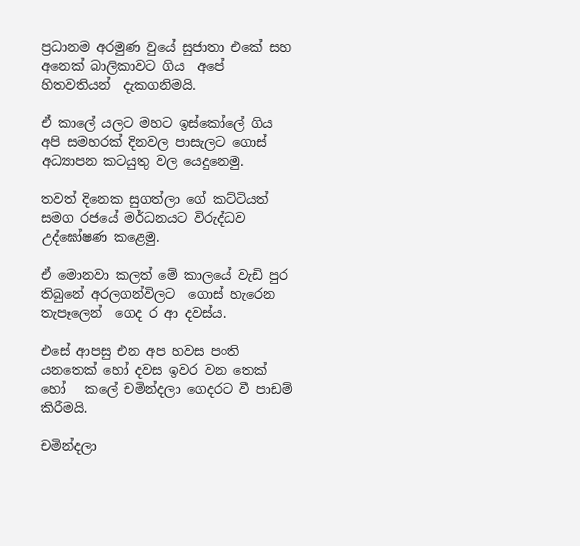ප්‍රධානම අරමුණ වුයේ සුජාතා එකේ සහ අනෙක් බාලිකාවට ගිය  අපේ හිතවතියන්  දැකගනිමයි.

ඒ කාලේ යලට මහට ඉස්කෝලේ ගිය අපි සමහරක් දිනවල පාසැලට ගොස්  අධ්‍යාපන කටයුතු වල යෙදුනෙමු.

තවත් දිනෙක සුගත්ලා ගේ කට්ටියත්  සමග රජයේ මර්ධනයට විරුද්ධව උද්ඝෝෂණ කළෙමු.

ඒ මොනවා කලත් මේ කාලයේ වැඩි පුර තිබුනේ අරලගන්විලට  ගොස් හැරෙන තැපෑලෙන්  ගෙද ර ආ දවස්ය.

එසේ ආපසු එන අප හවස පංති යනතෙක් හෝ දවස ඉවර වන තෙක් හෝ   කලේ චමින්දලා ගෙදරට වී පාඩම් කිරීමයි.

චමින්දලා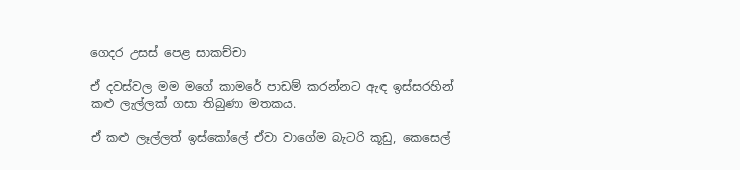ගෙදර උසස් පෙළ සාකච්චා

ඒ දවස්වල මම මගේ කාමරේ පාඩම් කරන්නට ඇඳ ඉස්සරහින් කළු ලැල්ලක් ගසා තිබුණා මතකය.

ඒ කළු ලෑල්ලත් ඉස්කෝලේ ඒවා වාගේම බැටරි කූඩු, කෙසෙල්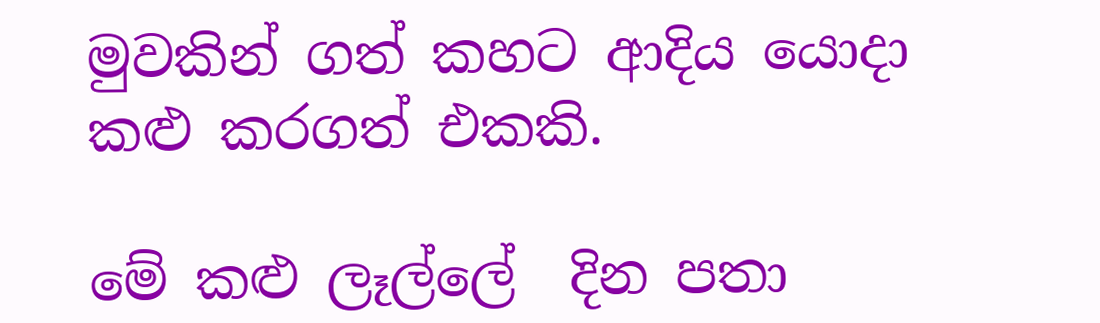මුවකින් ගත් කහට ආදිය යොදා කළු කරගත් එකකි.

මේ කළු ලෑල්ලේ  දින පතා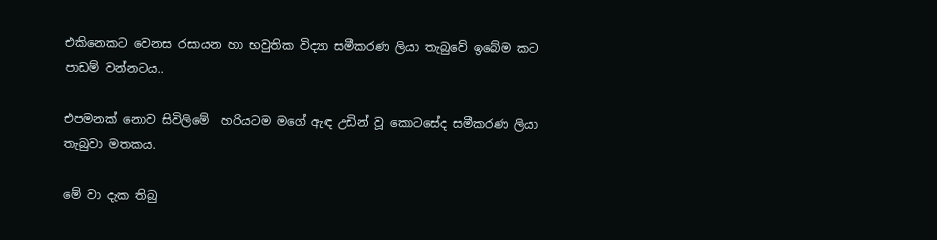එකිනෙකට වෙනස රසායන හා භවුතික විද්‍යා සමීකරණ ලියා තැබුවේ ඉබේම කට පාඩම් වන්නටය..

එපමනක් නොව සිවිලිමේ  හරියටම මගේ ඇඳ උඩින් වූ කොටසේද සමීකරණ ලියා තැබුවා මතකය.

මේ වා දැක තිබු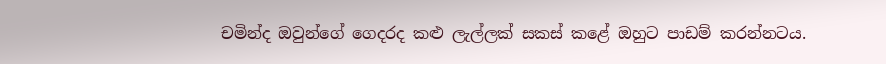චමින්ද ඔවුන්ගේ ගෙදරද කළු ලැල්ලක් සකස් කළේ ඔහුට පාඩම් කරන්නටය.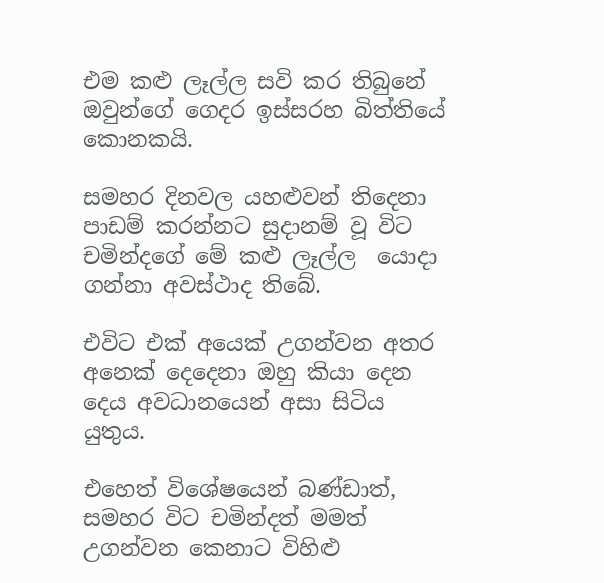එම කළු ලෑල්ල සවි කර තිබුනේ ඔවුන්ගේ ගෙදර ඉස්සරහ බිත්තියේ කොනකයි.

සමහර දිනවල යහළුවන් තිදෙනා පාඩම් කරන්නට සුදානම් වූ විට චමින්දගේ මේ කළු ලෑල්ල  යොදා ගන්නා අවස්ථාද තිබේ.

එවිට එක් අයෙක් උගන්වන අතර අනෙක් දෙදෙනා ඔහු කියා දෙන දෙය අවධානයෙන් අසා සිටිය යුතුය.

එහෙත් විශේෂයෙන් බණ්ඩාත්, සමහර විට චමින්දත් මමත් උගන්වන කෙනාට විහිළු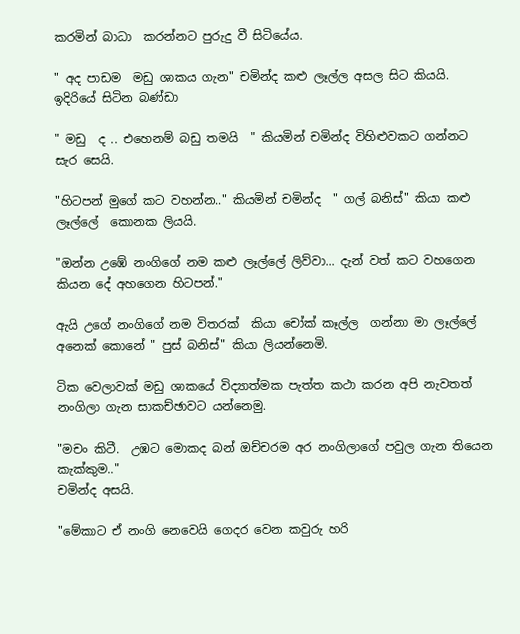කරමින් බාධා  කරන්නට පුරුදු වී සිටියේය.

" අද පාඩම  මඩු ශාකය ගැන" චමින්ද කළු ලෑල්ල අසල සිට කියයි.  ඉදිරියේ සිටින බණ්ඩා

" මඩු  ද .. එහෙනම් බඩු තමයි  " කියමින් චමින්ද විහිළුවකට ගන්නට සැර සෙයි.

"හිටපන් මුගේ කට වහන්න.." කියමින් චමින්ද  " ගල් බනිස්" කියා කළු ලෑල්ලේ  කොනක ලියයි.

"ඔන්න උඹේ නංගිගේ නම කළු ලෑල්ලේ ලිව්වා... දැන් වත් කට වහගෙන කියන දේ අහගෙන හිටපන්."

ඇයි උගේ නංගිගේ නම විතරක්  කියා චෝක් කෑල්ල  ගන්නා මා ලෑල්ලේ අනෙක් කොනේ " පුස් බනිස්" කියා ලියන්නෙමි.

ටික වෙලාවක් මඩු ශාකයේ විද්‍යාත්මක පැත්ත කථා කරන අපි නැවතත් නංගිලා ගැන සාකච්ඡාවට යන්නෙමු.

"මචං කිටී.  උඹට මොකද බන් ඔච්චරම අර නංගිලාගේ පවුල ගැන තියෙන කැක්කුම.."
චමින්ද අසයි.

"මේකාට ඒ නංගි නෙවෙයි ගෙදර වෙන කවුරු හරි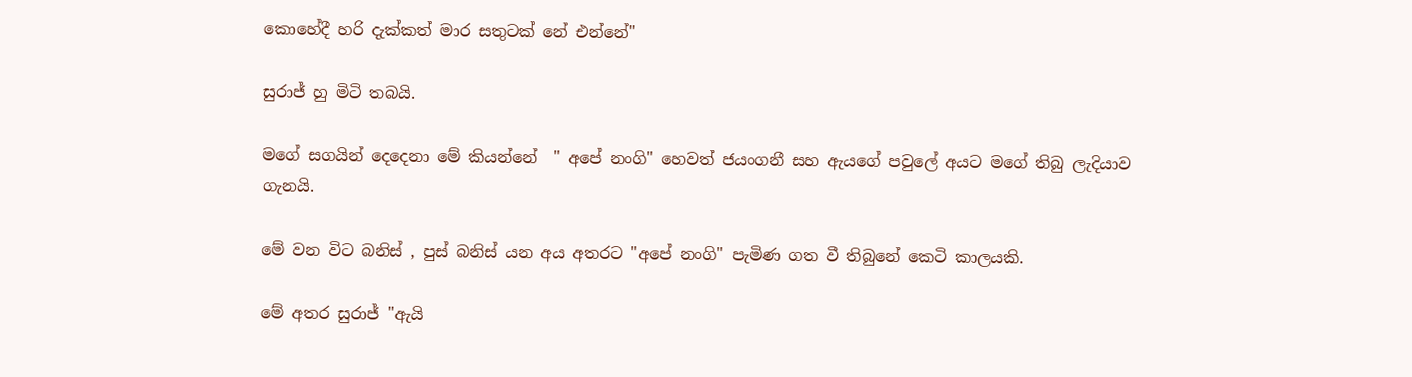කොහේදී හරි දැක්කත් මාර සතුටක් නේ එන්නේ"

සුරාජ් හු මිටි තබයි.

මගේ සගයින් දෙදෙනා මේ කියන්නේ  " අපේ නංගි" හෙවත් ජයංගනී සහ ඇයගේ පවුලේ අයට මගේ තිබු ලැදියාව ගැනයි.

මේ වන විට බනිස් , පුස් බනිස් යන අය අතරට "අපේ නංගි" පැමිණ ගත වී තිබුනේ කෙටි කාලයකි.

මේ අතර සුරාජ් "ඇයි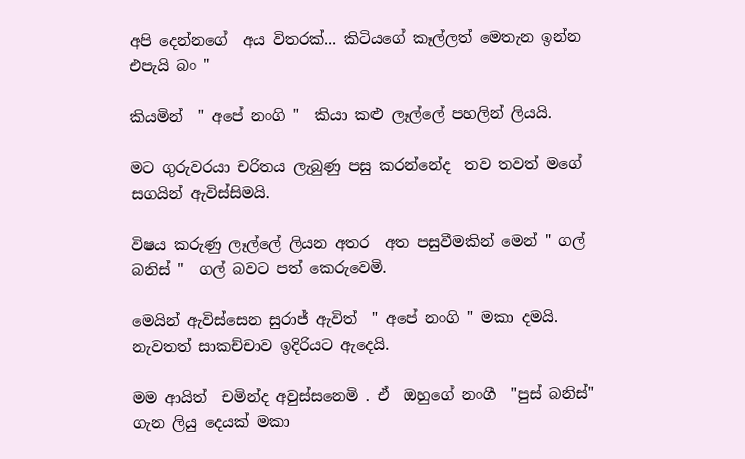අපි දෙන්නගේ  අය විතරක්... කිටියගේ කෑල්ලත් මෙතැන ඉන්න එපැයි බං "

කියමින්  " අපේ නංගි "  කියා කළු ලෑල්ලේ පහලින් ලියයි.

මට ගුරුවරයා චරිතය ලැබුණු පසු කරන්නේද  තව තවත් මගේ සගයින් ඇවිස්සිමයි.

විෂය කරුණු ලෑල්ලේ ලියන අතර  අත පසුවීමකින් මෙන් " ගල් බනිස් "  ගල් බවට පත් කෙරුවෙමි.

මෙයින් ඇවිස්සෙන සුරාජ් ඇවිත්  " අපේ නංගි " මකා දමයි.  නැවතත් සාකච්චාව ඉදිරියට ඇදෙයි.

මම ආයිත්  චමින්ද අවුස්සනෙමි . ඒ  ඔහුගේ නංගී  "පුස් බනිස්" ගැන ලියු දෙයක් මකා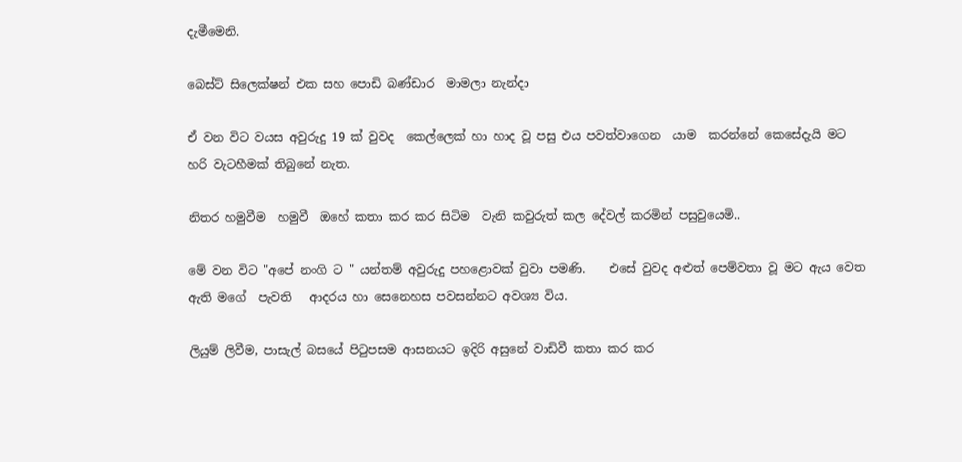දැමීමෙනි.

බෙස්ට් සිලෙක්ෂන් එක සහ පොඩි බණ්ඩාර  මාමලා නැන්දා

ඒ වන විට වයස අවුරුදු 19 ක් වුවද  කෙල්ලෙක් හා හාද වූ පසු එය පවත්වාගෙන  යාම  කරන්නේ කෙසේදැයි මට හරි වැටහීමක් තිබුනේ නැත.

නිතර හමුවීම  හමුවී  ඔහේ කතා කර කර සිටිම  වැනි කවුරුත් කල දේවල් කරමින් පසුවුයෙමි..

මේ වන විට "අපේ නංගි ට " යන්තම් අවුරුදු පහළොවක් වුවා පමණි.    එසේ වුවද අළුත් පෙම්වතා වූ මට ඇය වෙත ඇති මගේ  පැවති   ආදරය හා සෙනෙහස පවසන්නට අවශ්‍ය විය.

ලියුම් ලිවීම, පාසැල් බසයේ පිටුපසම ආසනයට ඉදිරි අසුනේ වාඩිවී කතා කර කර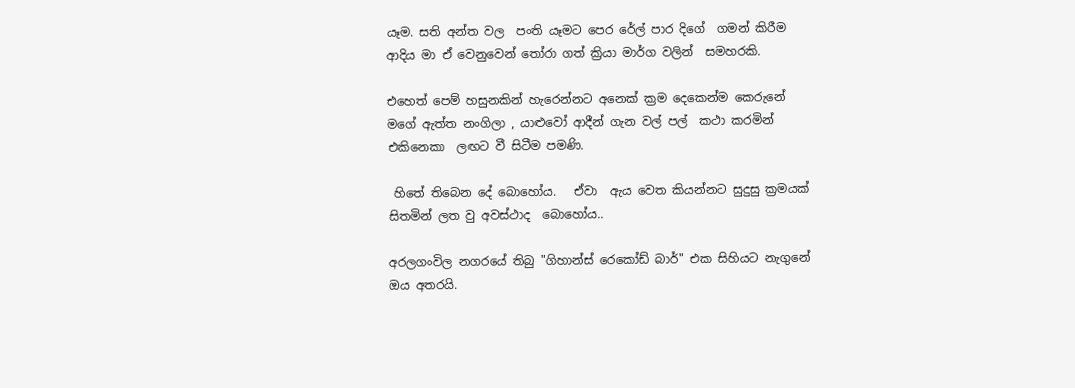යෑම. සති අන්ත වල  පංති යෑමට පෙර රේල් පාර දිගේ  ගමන් කිරීම ආදිය මා ඒ වෙනුවෙන් තෝරා ගත් ක්‍රියා මාර්ග වලින්  සමහරකි.

එහෙත් පෙම් හසුනකින් හැරෙන්නට අනෙක් ක්‍රම දෙකෙන්ම කෙරුනේ මගේ ඇත්ත නංගිලා , යාළුවෝ ආදීන් ගැන වල් පල්  කථා කරමින් එකිනෙකා  ලඟට වී සිටීම පමණි.

 හිතේ තිබෙන දේ බොහෝය.   ඒවා  ඇය වෙත කියන්නට සුදුසු ක්‍රමයක්  සිතමින් ලත වු අවස්ථාද  බොහෝය..

අරලගංවිල නගරයේ තිබු "ගිහාන්ස් රෙකෝඩ් බාර්" එක සිහියට නැගුනේ ඔය අතරයි.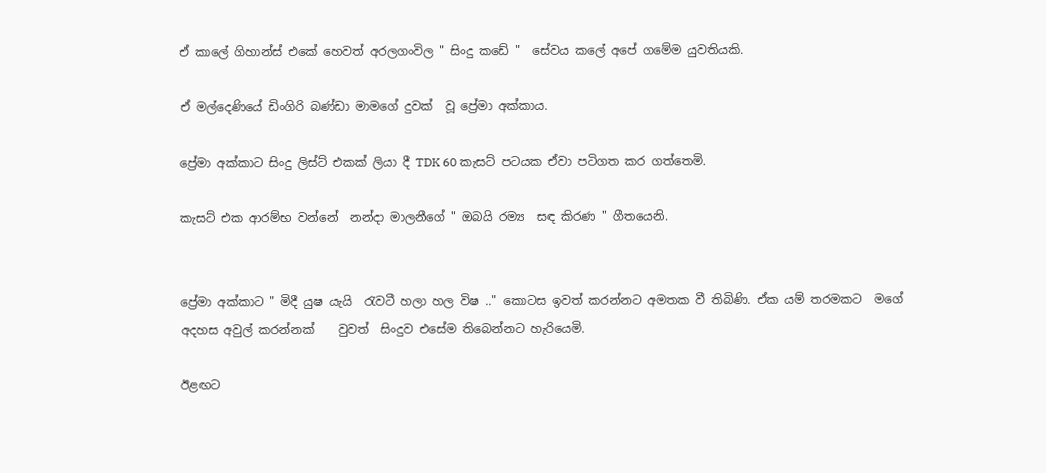ඒ කාලේ ගිහාන්ස් එකේ හෙවත් අරලගංවිල " සිංදු කඩේ "  සේවය කලේ අපේ ගමේම යුවතියකි.

ඒ මල්දෙණියේ ඩිංගිරි බණ්ඩා මාමගේ දුවක්  වූ ප්‍රේමා අක්කාය.

ප්‍රේමා අක්කාට සිංදු ලිස්ට් එකක් ලියා දී TDK 60 කැසට් පටයක ඒවා පටිගත කර ගත්තෙමි.

කැසට් එක ආරම්භ වන්නේ  නන්දා මාලනීගේ " ඔබයි රම්‍ය  සඳ කිරණ " ගීතයෙනි.


ප්‍රේමා අක්කාට " මිදී යුෂ යැයි  රැවටී හලා හල විෂ .." කොටස ඉවත් කරන්නට අමතක වී තිබිණි. ඒක යම් තරමකට  මගේ අදහස අවුල් කරන්නක්    වුවත්  සිංදුව එසේම තිබෙන්නට හැරියෙමි.

ඊළඟට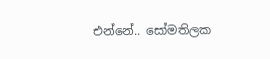එන්නේ.. සෝමතිලක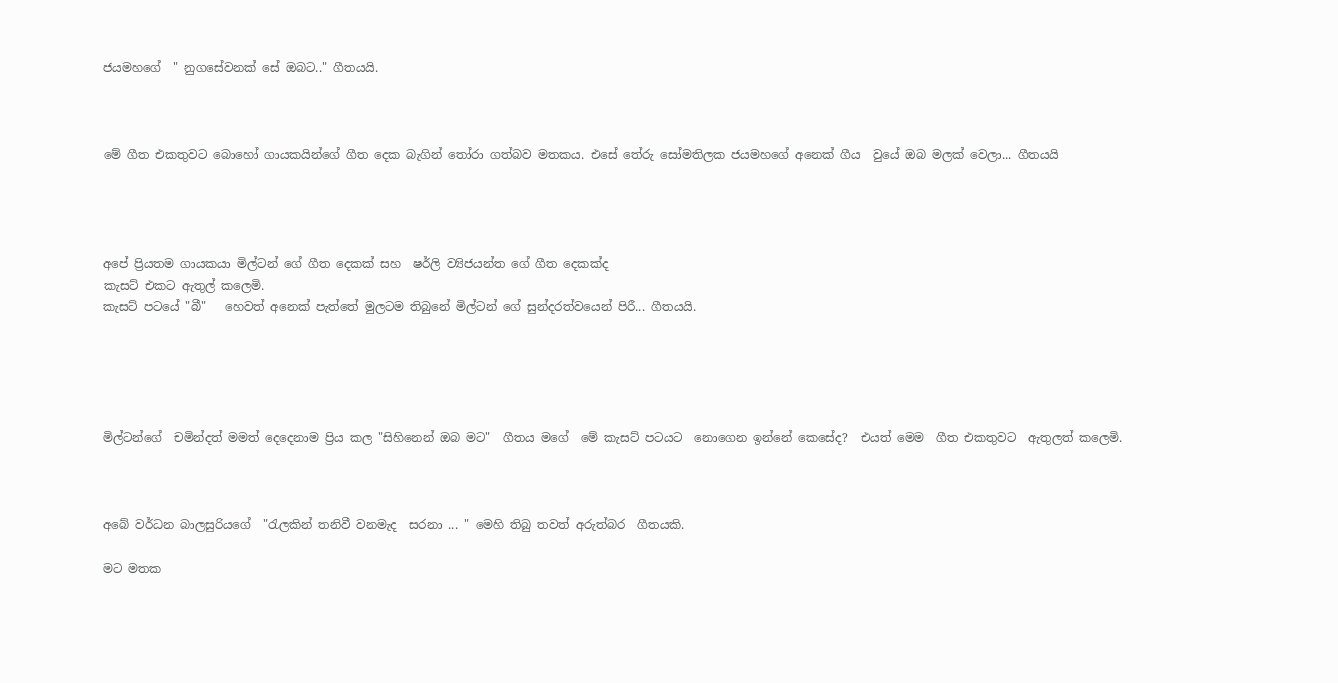ජයමහගේ  " නුගසේවනක් සේ ඔබට.." ගීතයයි.



මේ ගීත එකතුවට බොහෝ ගායකයින්ගේ ගීත දෙක බැගින් තෝරා ගත්බව මතකය. එසේ තේරු සෝමතිලක ජයමහගේ අනෙක් ගීය  වුයේ ඔබ මලක් වෙලා... ගීතයයි




අපේ ප්‍රියතම ගායකයා මිල්ටන් ගේ ගීත දෙකක් සහ  ෂර්ලි ව්‍යිජයන්ත ගේ ගීත දෙකක්ද
කැසට් එකට ඇතුල් කලෙමි.
කැසට් පටයේ "බී"   හෙවත් අනෙක් පැත්තේ මුලටම තිබුනේ මිල්ටන් ගේ සුන්දරත්වයෙන් පිරී... ගීතයයි.





මිල්ටන්ගේ  චමින්දත් මමත් දෙදෙනාම ප්‍රිය කල "සිහිනෙන් ඔබ මට"  ගීතය මගේ  මේ කැසට් පටයට  නොගෙන ඉන්නේ කෙසේද?  එයත් මෙම  ගීත එකතුවට  ඇතුලත් කලෙමි.



අබේ වර්ධන බාලසුරියගේ  "රැලකින් තනිවී වනමැද  සරනා ... " මෙහි තිබු තවත් අරුත්බර  ගීතයකි.

මට මතක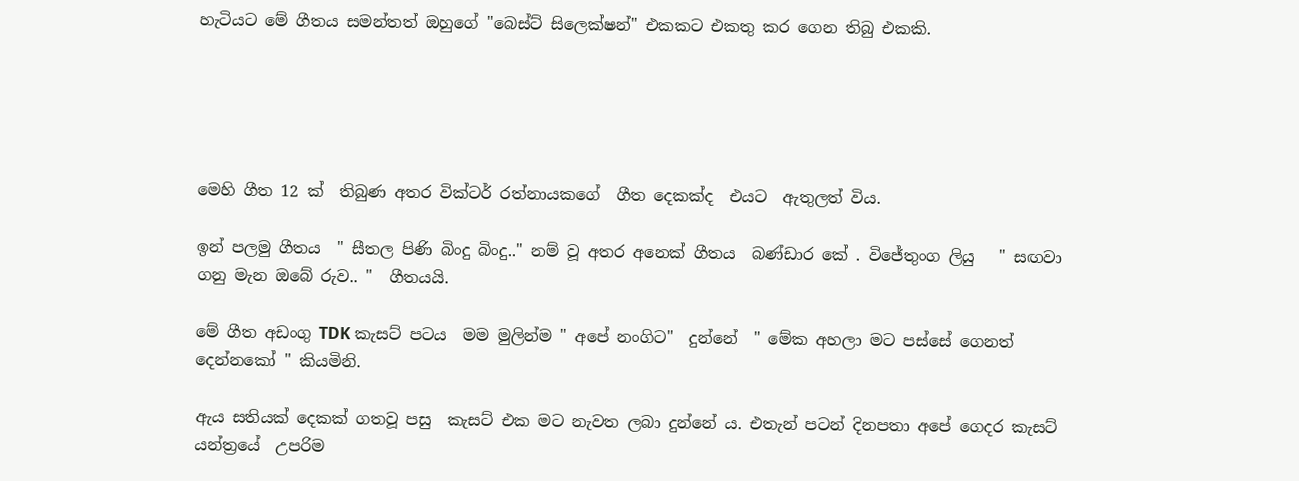හැටියට මේ ගීතය සමන්තත් ඔහුගේ "බෙස්ට් සිලෙක්ෂන්" එකකට එකතු කර ගෙන තිබු එකකි.





මෙහි ගීත 12 ක්  තිබුණ අතර වික්ටර් රත්නායකගේ  ගීත දෙකක්ද  එයට  ඇතුලත් විය.

ඉන් පලමු ගීතය  " සීතල පිණි බිංදු බිංදු.." නම් වූ අතර අනෙක් ගීතය  බණ්ඩාර කේ . විජේතුංග ලියු   " සඟවා ගනු මැන ඔබේ රුව.. "  ගීතයයි.

මේ ගීත අඩංගු TDK කැසට් පටය  මම මුලින්ම " අපේ නංගිට"  දුන්නේ  " මේක අහලා මට පස්සේ ගෙනත් දෙන්නකෝ " කියමිනි.

ඇය සතියක් දෙකක් ගතවූ පසු  කැසට් එක මට නැවත ලබා දුන්නේ ය. එතැන් පටන් දිනපතා අපේ ගෙදර කැසට් යන්ත්‍රයේ  උපරිම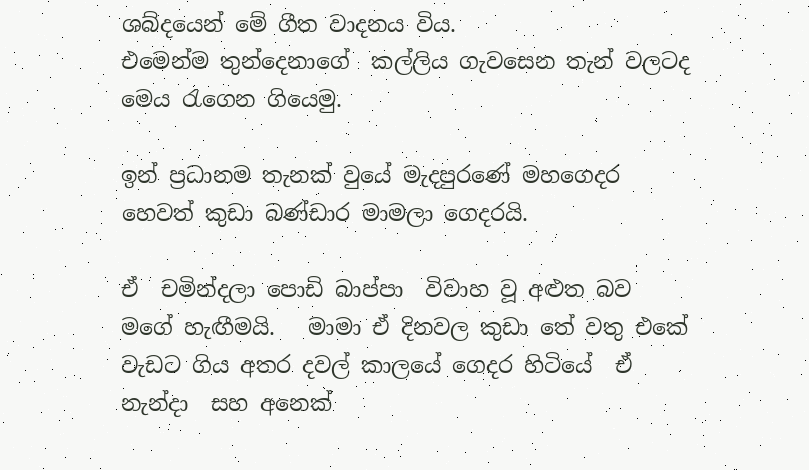ශබ්දයෙන් මේ ගීත වාදනය විය.
එමෙන්ම තුන්දෙනාගේ  කල්ලිය ගැවසෙන තැන් වලටද මෙය රැගෙන ගියෙමු.

ඉන් ප්‍රධානම තැනක් වුයේ මැදපුරණේ මහගෙදර  හෙවත් කුඩා බණ්ඩාර මාමලා ගෙදරයි.

ඒ  චමින්දලා පොඩි බාප්පා  විවාහ වූ අළුත බව මගේ හැඟීමයි.   මාමා ඒ දිනවල කුඩා තේ වතු එකේ වැඩට ගිය අතර දවල් කාලයේ ගෙදර හිටියේ  ඒ නැන්දා  සහ අනෙක්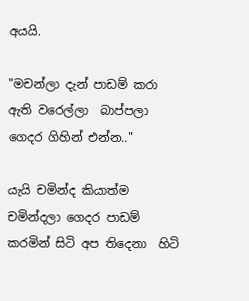අයයි.

"මචන්ලා දැන් පාඩම් කරා ඇති වරෙල්ලා  බාප්පලා ගෙදර ගිහින් එන්න.."

යැයි චමින්ද කියාත්ම  චමින්දලා ගෙදර පාඩම් කරමින් සිටි අප තිදෙනා  හිටි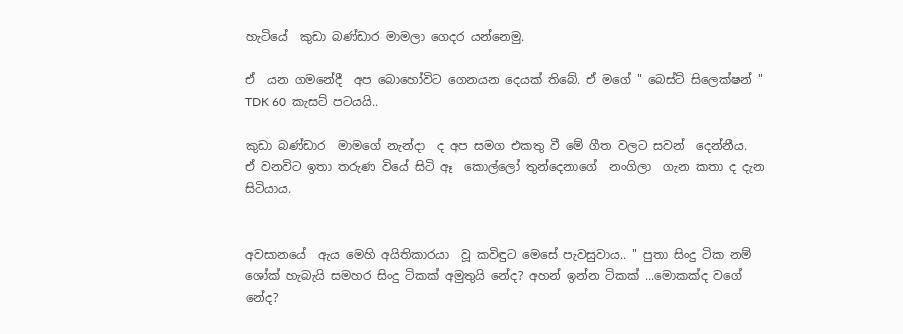හැටියේ  කුඩා බණ්ඩාර මාමලා ගෙදර යන්නෙමු.

ඒ  යන ගමනේදී  අප බොහෝවිට ගෙනයන දෙයක් තිබේ. ඒ මගේ " බෙස්ට් සිලෙක්ෂන් " TDK 60  කැසට් පටයයි..

කුඩා බණ්ඩාර  මාමගේ නැන්දා  ද අප සමග එකතු වී මේ ගීත වලට සවන්  දෙන්නීය.
ඒ වනවිට ඉතා තරුණ වියේ සිටි ඈ  කොල්ලෝ තුන්දෙනාගේ  නංගිලා  ගැන කතා ද දැන සිටියාය.


අවසානයේ  ඇය මෙහි අයිතිකාරයා  වූ කවිඳුට මෙසේ පැවසුවාය.. " පුතා සිංදු ටික නම් ශෝක් හැබැයි සමහර සිංදු ටිකක් අමුතුයි නේද? අහන් ඉන්න ටිකක් ...මොකක්ද වගේ  නේද?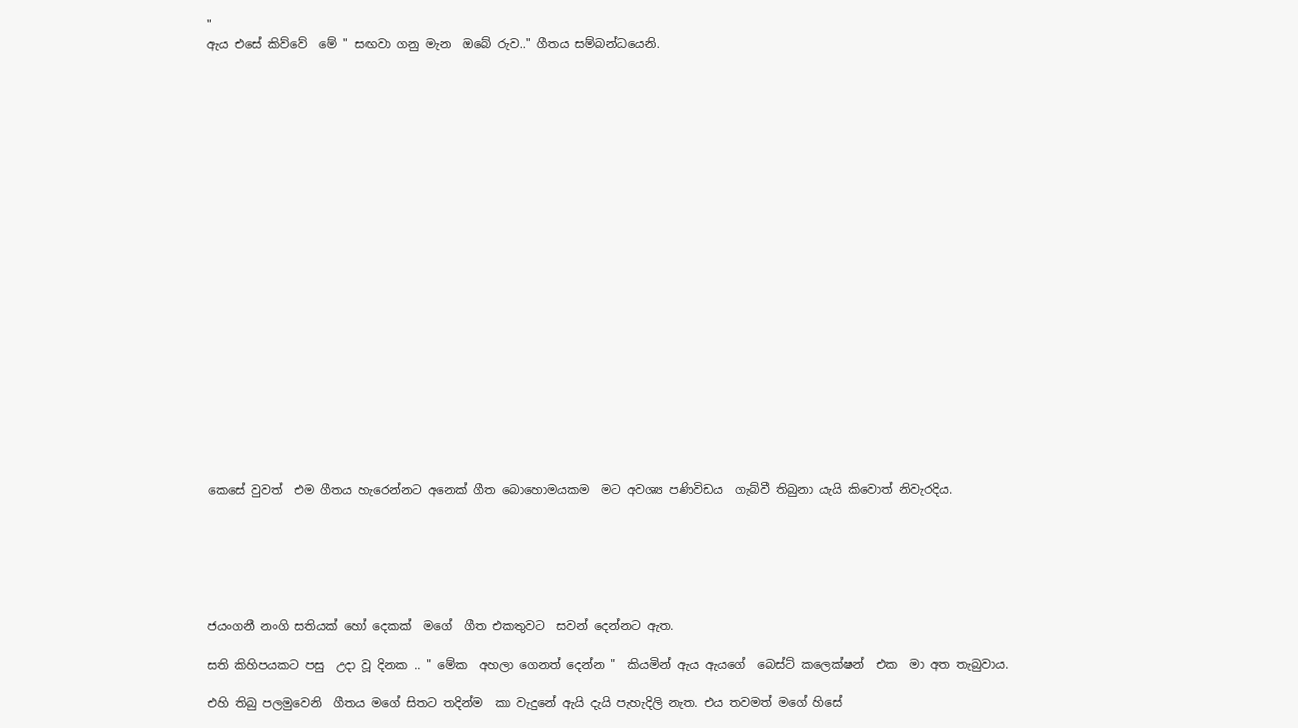"
ඇය එසේ කිව්වේ  මේ " සඟවා ගනු මැන  ඔබේ රුව.." ගීතය සම්බන්ධයෙනි.






















කෙසේ වුවත්  එම ගීතය හැරෙන්නට අනෙක් ගීත බොහොමයකම  මට අවශ්‍ය පණිවිඩය  ගැබ්වී තිබුනා යැයි කිවොත් නිවැරදිය.






ජයංගනී නංගි සතියක් හෝ දෙකක්  මගේ  ගීත එකතුවට  සවන් දෙන්නට ඇත.

සති කිහිපයකට පසු  උදා වූ දිනක .. " මේක  අහලා ගෙනත් දෙන්න "  කියමින් ඇය ඇයගේ  බෙස්ට් කලෙක්ෂන්  එක  මා අත තැබුවාය.

එහි තිබු පලමුවෙනි  ගීතය මගේ සිතට තදින්ම  කා වැදුනේ ඇයි දැයි පැහැදිලි නැත. එය තවමත් මගේ හිසේ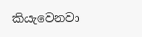කියැවෙනවා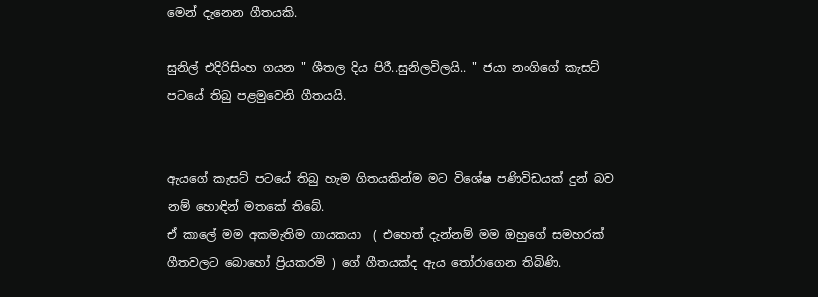මෙන් දැනෙන ගීතයකි.

සුනිල් එදිරිසිංහ ගයන " ශීතල දිය පිරී..සුනිලවිලයි.. " ජයා නංගිගේ කැසට් පටයේ තිබු පළමුවෙනි ගීතයයි.


ඇයගේ කැසට් පටයේ තිබු හැම ගිතයකින්ම මට විශේෂ පණිවිඩයක් දුන් බව නම් හොඳින් මතකේ තිබේ.
ඒ කාලේ මම අකමැතිම ගායකයා  ( එහෙත් දැන්නම් මම ඔහුගේ සමහරක් ගීතවලට බොහෝ ප්‍රියකරමි ) ගේ ගීතයක්ද ඇය තෝරාගෙන තිබිණි.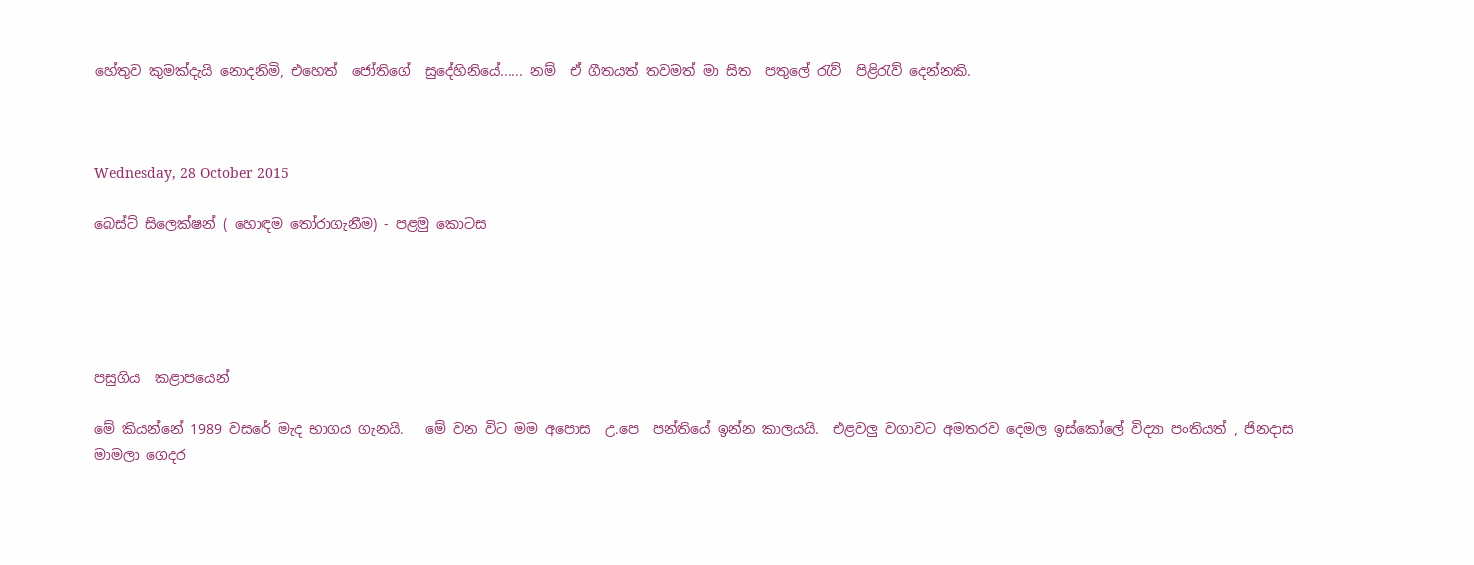හේතුව කුමක්දැයි නොදනිමි, එහෙත්  ජෝතිගේ  සුදේහිනියේ...... නම්  ඒ ගීතයත් තවමත් මා සිත  පතුලේ රැව්  පිළිරැව් දෙන්නකි.



Wednesday, 28 October 2015

බෙස්ට් සිලෙක්ෂන් ( හොඳම තෝරාගැනීම) - පළමු කොටස





පසුගිය  කළාපයෙන්

මේ කියන්නේ 1989 වසරේ මැද භාගය ගැනයි.   මේ වන විට මම අපොස  උ.පෙ  පන්තියේ ඉන්න කාලයයි.  එළවලු වගාවට අමතරව දෙමල ඉස්කෝලේ විද්‍යා පංතියත් , ජිනදාස මාමලා ගෙදර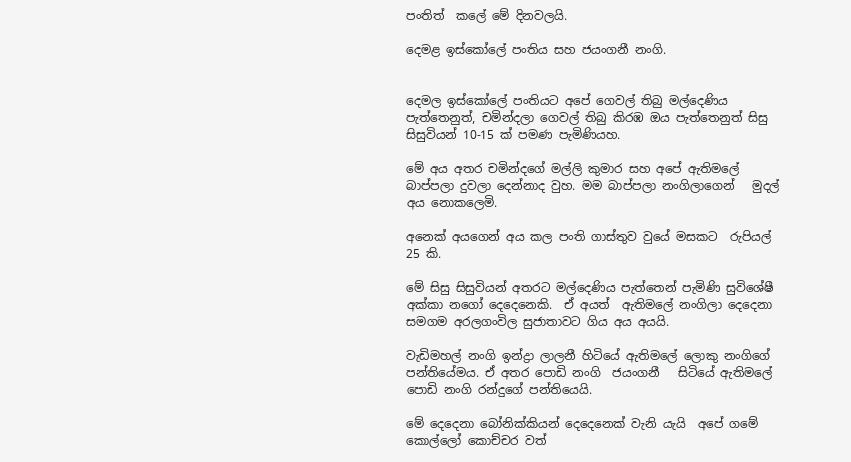පංතිත්  කලේ මේ දිනවලයි.

දෙමළ ඉස්කෝලේ පංතිය සහ ජයංගනී නංගි.


දෙමල ඉස්කෝලේ පංතියට අපේ ගෙවල් තිබු මල්දෙණිය පැත්තෙනුත්, චමින්දලා ගෙවල් තිබු කිරඹ ඔය පැත්තෙනුත් සිසු සිසුවියන් 10-15 ක් පමණ පැමිණියහ.

මේ අය අතර චමින්දගේ මල්ලි කුමාර සහ අපේ ඇතිමලේ බාප්පලා දුවලා දෙන්නාද වුහ. මම බාප්පලා නංගිලාගෙන්   මුදල් අය නොකලෙමි.

අනෙක් අයගෙන් අය කල පංති ගාස්තුව වුයේ මසකට  රුපියල් 25 කි.

මේ සිසු සිසුවියන් අතරට මල්දෙණිය පැත්තෙන් පැමිණි සුවිශේෂී අක්කා නගෝ දෙදෙනෙකි.  ඒ අයත්  ඇතිමලේ නංගිලා දෙදෙනා සමගම අරලගංවිල සුජාතාවට ගිය අය අයයි.

වැඩිමහල් නංගි ඉන්ද්‍රා ලාලනී හිටියේ ඇතිමලේ ලොකු නංගිගේ පන්තියේමය. ඒ අතර පොඩි නංගි  ජයංගනී   සිටියේ ඇතිමලේ පොඩි නංගි රන්දුගේ පන්තියෙයි.

මේ දෙදෙනා බෝනික්කියන් දෙදෙනෙක් වැනි යැයි  අපේ ගමේ කොල්ලෝ කොච්චර වත්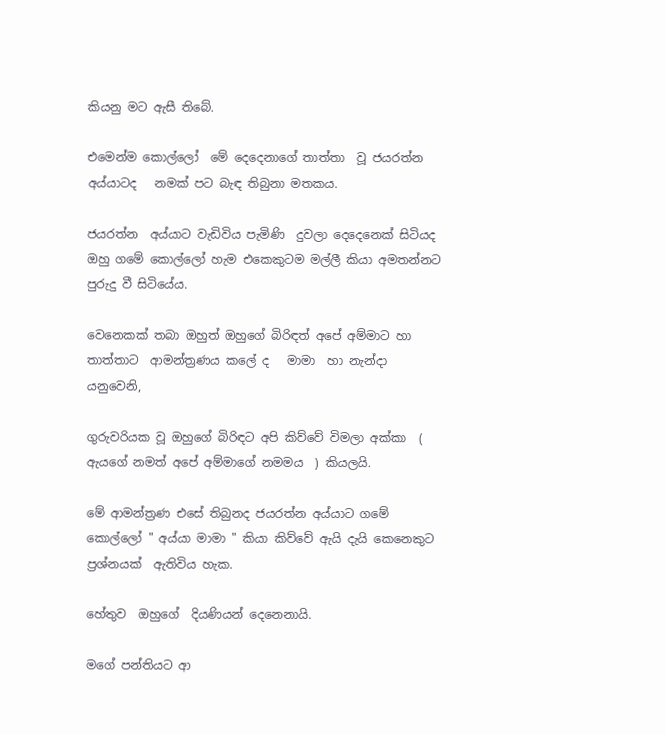කියනු මට ඇසී තිබේ.

එමෙන්ම කොල්ලෝ  මේ දෙදෙනාගේ තාත්තා  වූ ජයරත්න අය්යාටද   නමක් පට බැඳ තිබුනා මතකය.

ජයරත්න  අය්යාට වැඩිවිය පැමිණි  දුවලා දෙදෙනෙක් සිටියද ඔහු ගමේ කොල්ලෝ හැම එකෙකුටම මල්ලී කියා අමතන්නට පුරුදු වී සිටියේය.

වෙනෙකක් තබා ඔහුත් ඔහුගේ බිරිඳත් අපේ අම්මාට හා තාත්තාට  ආමන්ත්‍රණය කලේ ද   මාමා  හා නැන්දා යනුවෙනි,

ගුරුවරියක වූ ඔහුගේ බිරිඳට අපි කිව්වේ විමලා අක්කා  ( ඇයගේ නමත් අපේ අම්මාගේ නමමය  ) කියලයි.

මේ ආමන්ත්‍රණ එසේ තිබුනද ජයරත්න අය්යාට ගමේ කොල්ලෝ " අය්යා මාමා " කියා කිව්වේ ඇයි දැයි කෙනෙකුට ප්‍රශ්නයක්  ඇතිවිය හැක.

හේතුව  ඔහුගේ  දියණියන් දෙනෙනායි.

මගේ පන්තියට ආ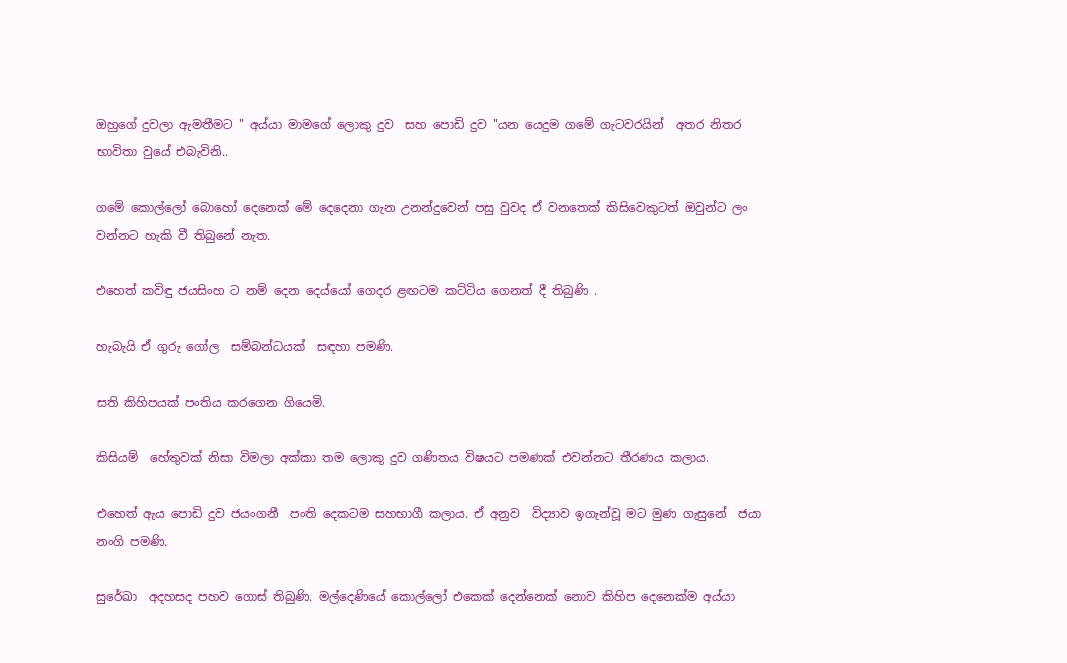ඔහුගේ දුවලා ඇමතීමට " අය්යා මාමගේ ලොකු දුව  සහ පොඩි දුව "යන යෙදුම ගමේ ගැටවරයින්  අතර නිතර භාවිතා වුයේ එබැවිනි..

ගමේ කොල්ලෝ බොහෝ දෙනෙක් මේ දෙදෙනා ගැන උනන්දුවෙන් පසු වුවද ඒ වනතෙක් කිසිවෙකුටත් ඔවුන්ට ලං වන්නට හැකි වී තිබුනේ නැත.

එහෙත් කවිඳු ජයසිංහ ට නම් දෙන දෙය්යෝ ගෙදර ළඟටම කට්ටිය ගෙනත් දී තිබුණි .

හැබැයි ඒ ගුරු ගෝල  සම්බන්ධයක්  සඳහා පමණි.

සති කිහිපයක් පංතිය කරගෙන ගියෙමි.

කිසියම්  හේතුවක් නිසා විමලා අක්කා තම ලොකු දුව ගණිතය විෂයට පමණක් එවන්නට තීරණය කලාය.

එහෙත් ඇය පොඩි දුව ජයංගනී  පංති දෙකටම සහභාගී කලාය. ඒ අනුව  විද්‍යාව ඉගැන්වූ මට මුණ ගැසුනේ  ජයා  නංගි පමණි.

සුරේඛා  අදහසද පහව ගොස් තිබුණි. මල්දෙණියේ කොල්ලෝ එකෙක් දෙන්නෙක් නොව කිහිප දෙනෙක්ම අය්යා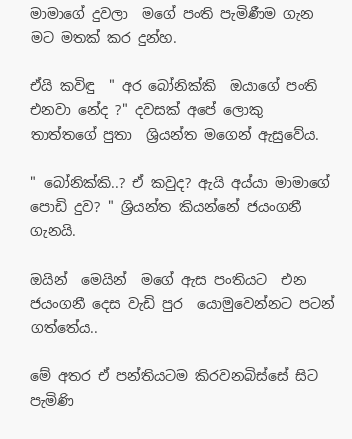මාමාගේ දුවලා  මගේ පංති පැමිණීම ගැන මට මතක් කර දුන්හ.

ඒයි කවිඳු  " අර බෝනික්කි  ඔයාගේ පංති එනවා නේද ?" දවසක් අපේ ලොකු තාත්තගේ පුතා  ශ්‍රියන්ත මගෙන් ඇසුවේය.

" බෝනික්කි..? ඒ කවුද? ඇයි අය්යා මාමාගේ  පොඩි දුව? " ශ්‍රියන්ත කියන්නේ ජයංගනී ගැනයි.

ඔයින්  මෙයින්  මගේ ඇස පංතියට  එන ජයංගනී දෙස වැඩි පුර  යොමුවෙන්නට පටන් ගත්තේය..

මේ අතර ඒ පන්තියටම කිරවනබිස්සේ සිට පැමිණි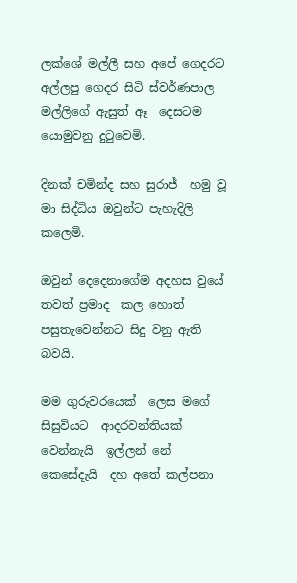ලක්ශේ මල්ලී සහ අපේ ගෙදරට අල්ලපු ගෙදර සිටි ස්වර්ණපාල මල්ලිගේ ඇසුත් ඈ  දෙසටම යොමුවනු දුටුවෙමි.

දිනක් චමින්ද සහ සුරාජ්  හමු වූ මා සිද්ධිය ඔවුන්ට පැහැදිලි කලෙමි.

ඔවුන් දෙදෙනාගේම අදහස වුයේ තවත් ප්‍රමාද  කල හොත් පසුතැවෙන්නට සිදු වනු ඇති බවයි.

මම ගුරුවරයෙක්  ලෙස මගේ සිසුවියට  ආදරවන්තියක් වෙන්නැයි  ඉල්ලන් නේ කෙසේදැයි  දහ අතේ කල්පනා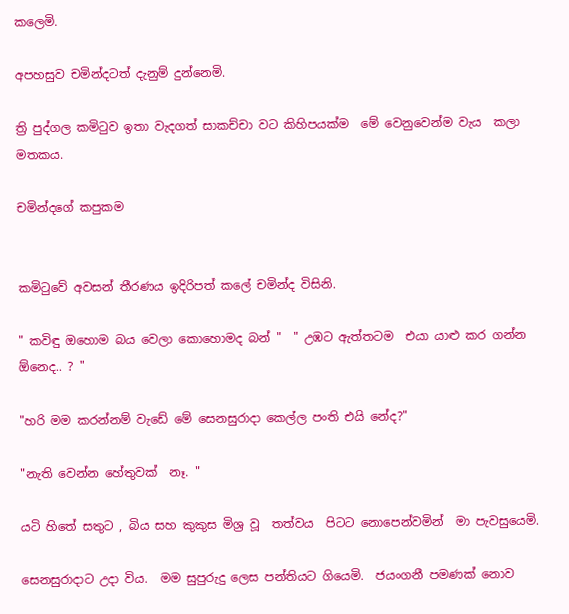කලෙමි.

අපහසුව චමින්දටත් දැනුම් දුන්නෙමි.

ත්‍රි පුද්ගල කමිටුව ඉතා වැදගත් සාකච්චා වට කිහිපයක්ම  මේ වෙනුවෙන්ම වැය  කලා මතකය.

චමින්දගේ කපුකම


කමිටුවේ අවසන් තීරණය ඉදිරිපත් කලේ චමින්ද විසිනි.

" කවිඳු ඔහොම බය වෙලා කොහොමද බන් "  " උඹට ඇත්තටම  එයා යාළු කර ගන්න ඕනෙද.. ? "

"හරි මම කරන්නම් වැඩේ මේ සෙනසුරාදා කෙල්ල පංති එයි නේද?"

"නැති වෙන්න හේතුවක්  නෑ. "

යටි හිතේ සතුට , බිය සහ කුකුස මිශ්‍ර වූ  තත්වය  පිටට නොපෙන්වමින්  මා පැවසුයෙමි.

සෙනසුරාදාට උදා විය.  මම සුපුරුදු ලෙස පන්තියට ගියෙමි.  ජයංගනී පමණක් නොව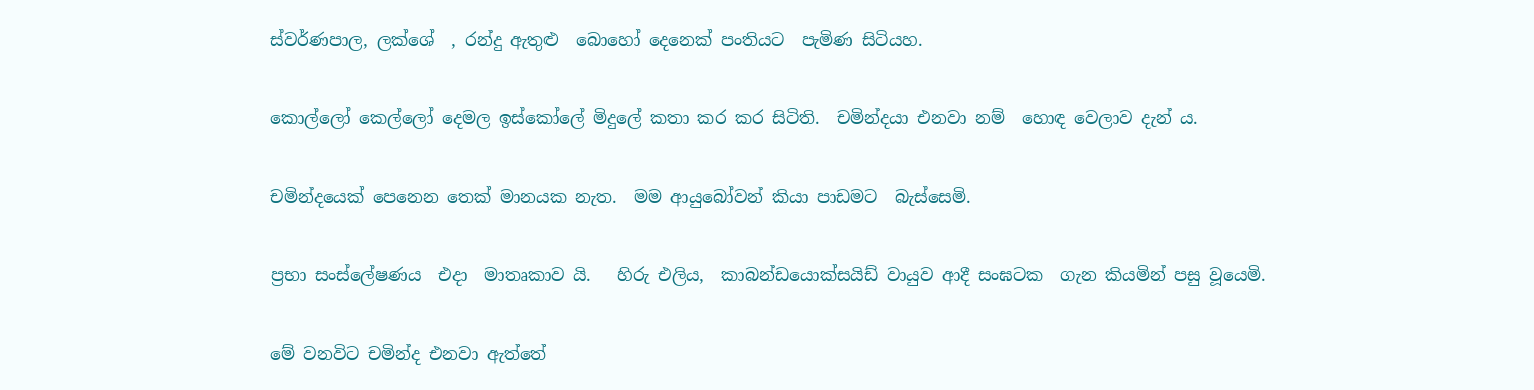ස්වර්ණපාල, ලක්ශේ  , රන්දු ඇතුළු  බොහෝ දෙනෙක් පංතියට  පැමිණ සිටියහ.

කොල්ලෝ කෙල්ලෝ දෙමල ඉස්කෝලේ මිදුලේ කතා කර කර සිටිති.  චමින්දයා එනවා නම්  හොඳ වෙලාව දැන් ය.

චමින්දයෙක් පෙනෙන තෙක් මානයක නැත.  මම ආයුබෝවන් කියා පාඩමට  බැස්සෙමි.

ප්‍රභා සංස්ලේෂණය  එදා  මාතෘකාව යි.   හිරු එලිය,  කාබන්ඩයොක්සයිඩ් වායුව ආදී සංඝටක  ගැන කියමින් පසු වූයෙමි.

මේ වනවිට චමින්ද එනවා ඇත්තේ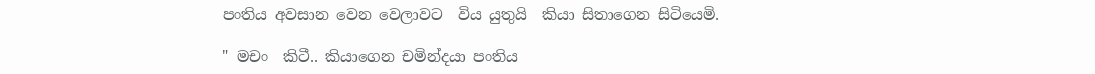පංතිය අවසාන වෙන වෙලාවට  විය යුතුයි  කියා සිතාගෙන සිටියෙමි.

" මචං  කිටී.. කියාගෙන චමින්දයා පංතිය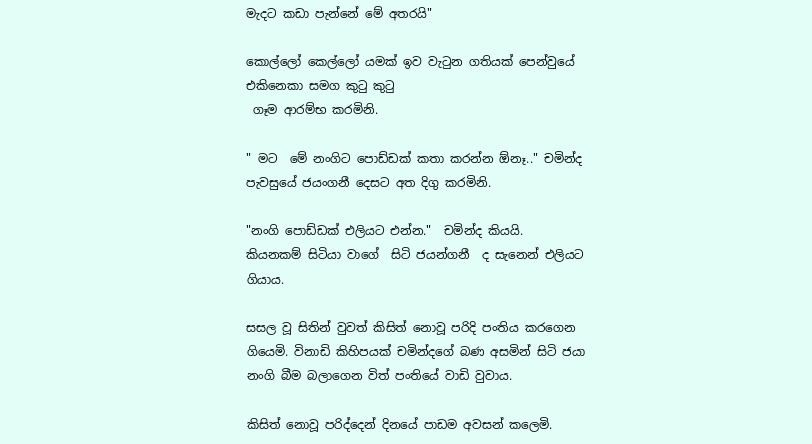මැදට කඩා පැන්නේ මේ අතරයි"

කොල්ලෝ කෙල්ලෝ යමක් ඉව වැටුන ගතියක් පෙන්වුයේ එකිනෙකා සමග කුටු කුටු
 ගෑම ආරම්භ කරමිනි.

" මට  මේ නංගිට පොඩ්ඩක් කතා කරන්න ඕනෑ.." චමින්ද පැවසුයේ ජයංගනී දෙසට අත දිගු කරමිනි.

"නංගි පොඩ්ඩක් එලියට එන්න."  චමින්ද කියයි.  කියනකම් සිටියා වාගේ  සිටි ජයන්ගනී  ද සැනෙන් එලියට ගියාය.

සසල වූ සිතින් වුවත් කිසිත් නොවූ පරිදි පංතිය කරගෙන ගියෙමි. විනාඩි කිහිපයක් චමින්දගේ බණ අසමින් සිටි ජයා නංගි බීම බලාගෙන විත් පංතියේ වාඩි වුවාය.

කිසිත් නොවූ පරිද්දෙන් දිනයේ පාඩම අවසන් කලෙමි.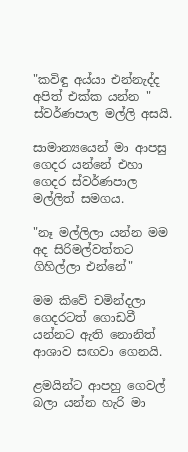"කවිඳු අය්යා එන්නැද්ද අපිත් එක්ක යන්න "  ස්වර්ණපාල මල්ලි අසයි.

සාමාන්‍යයෙන් මා ආපසු ගෙදර යන්නේ එහා ගෙදර ස්වර්ණපාල මල්ලිත් සමගය.

"නෑ මල්ලිලා යන්න මම අද සිරිමල්වත්තට  ගිහිල්ලා එන්නේ"

මම කිවේ චමින්දලා ගෙදරටත් ගොඩවී  යන්නට ඇති නොනිත් ආශාව සඟවා ගෙනයි.

ළමයින්ට ආපහු ගෙවල් බලා යන්න හැරි මා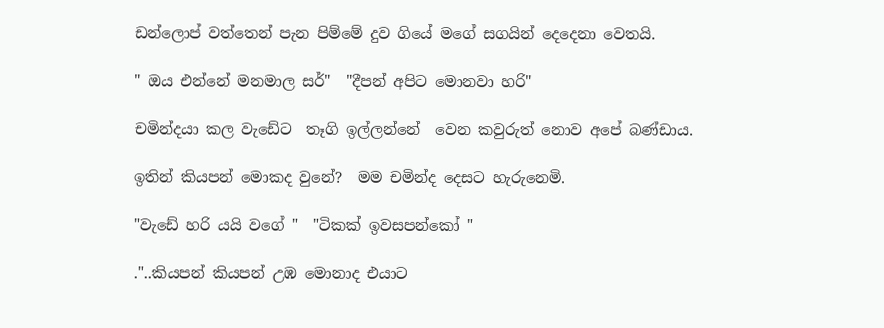ඩන්ලොප් වත්තෙන් පැන පිම්මේ දුව ගියේ මගේ සගයින් දෙදෙනා වෙතයි.

" ඔය එන්නේ මනමාල සර්"  "දීපන් අපිට මොනවා හරි"

චමින්දයා කල වැඩේට  තෑගි ඉල්ලන්නේ  වෙන කවුරුත් නොව අපේ බණ්ඩාය.

ඉතින් කියපන් මොකද වුනේ?  මම චමින්ද දෙසට හැරුනෙමි.

"වැඩේ හරි යයි වගේ "  "ටිකක් ඉවසපන්කෝ "

."..කියපන් කියපන් උඹ මොනාද එයාට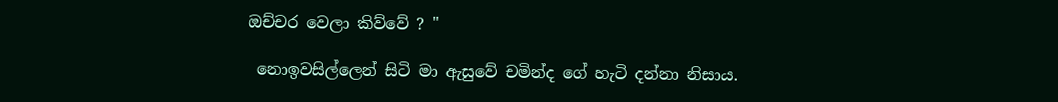ඔච්චර වෙලා කිව්වේ ? "

 නොඉවසිල්ලෙන් සිටි මා ඇසුවේ චමින්ද ගේ හැටි දන්නා නිසාය.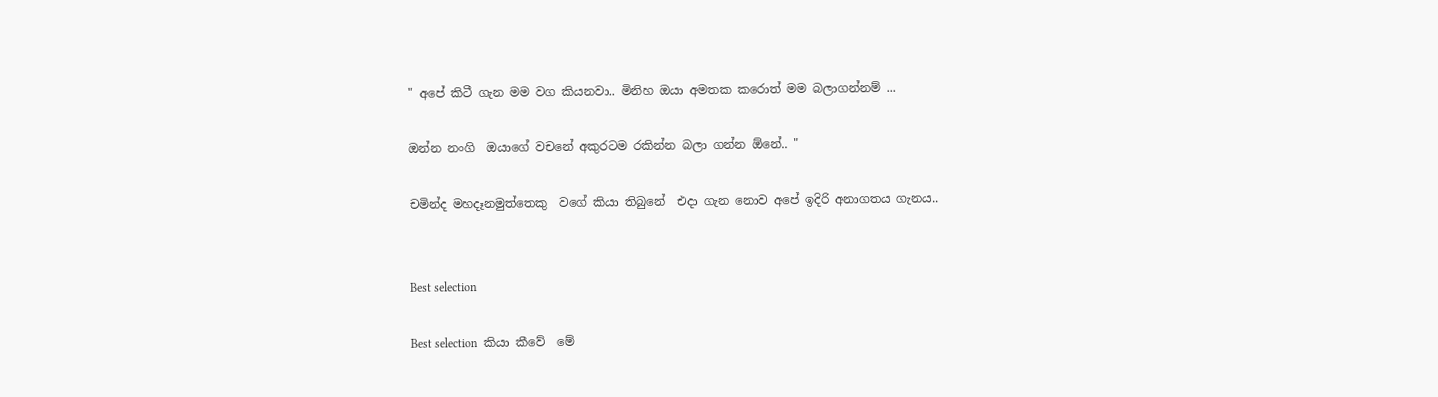" අපේ කිටී ගැන මම වග කියනවා.. මිනිහ ඔයා අමතක කරොත් මම බලාගන්නම් ...

ඔන්න නංගි  ඔයාගේ වචනේ අකුරටම රකින්න බලා ගන්න ඕනේ.. "

චමින්ද මහදෑනමුත්තෙකු  වගේ කියා තිබුනේ  එදා ගැන නොව අපේ ඉදිරි අනාගතය ගැනය..


Best selection

Best selection  කියා කීවේ  මේ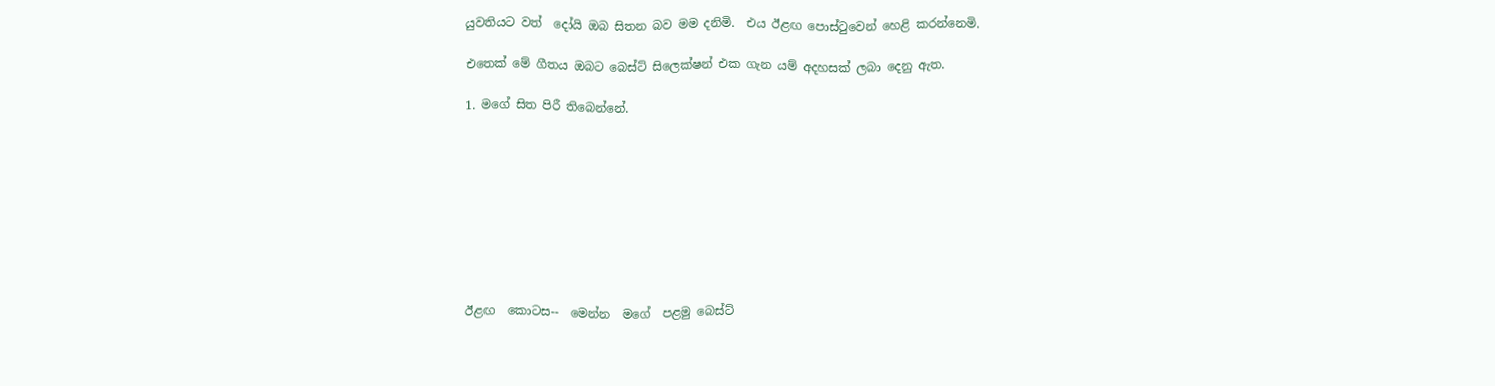යුවතියට වත්  දෝයි ඔබ සිතන බව මම දනිමි.  එය ඊළඟ පොස්ටුවෙන් හෙළි කරන්නෙමි.

එතෙක් මේ ගීතය ඔබට බෙස්ට් සිලෙක්ෂන් එක ගැන යම් අදහසක් ලබා දෙනු ඇත.

1. මගේ සිත පිරී තිබෙන්නේ.









ඊළඟ  කොටස--  මෙන්න  මගේ  පළමු බෙස්ට්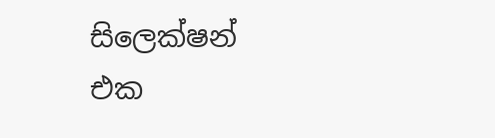සිලෙක්ෂන්  එක